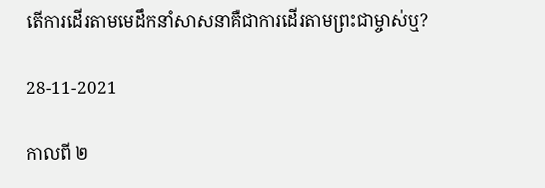តើការដើរតាមមេដឹកនាំសាសនាគឺជាការដើរតាមព្រះជាម្ចាស់ឬ?

28-11-2021

កាលពី ២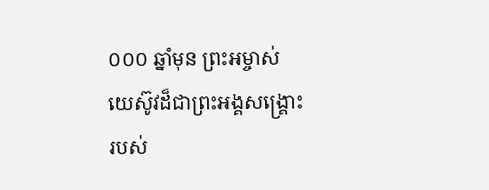០០០ ឆ្នាំមុន ព្រះអម្ចាស់យេស៊ូវដ៏ជាព្រះអង្គសង្គ្រោះរបស់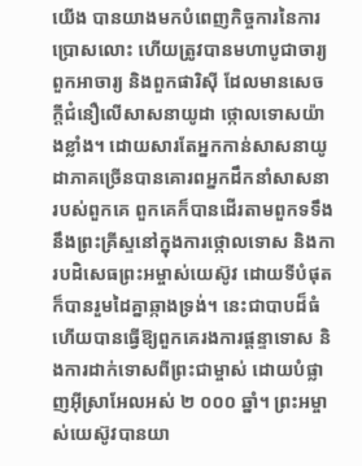យើង បានយាងមកបំពេញកិច្ចការនៃការប្រោសលោះ ហើយត្រូវបានមហាបូជាចារ្យ ពួកអាចារ្យ និងពួកផារិស៊ី ដែលមានសេចក្តីជំនឿលើសាសនាយូដា ថ្កោលទោសយ៉ាងខ្លាំង។ ដោយសារតែអ្នកកាន់សាសនាយូដាភាគច្រើនបានគោរពអ្នកដឹកនាំសាសនារបស់ពួកគេ ពួកគេក៏បានដើរតាមពួកទទឹងនឹងព្រះគ្រីស្ទនៅក្នុងការថ្កោលទោស និងការបដិសេធព្រះអម្ចាស់យេស៊ូវ ដោយទីបំផុត ក៏បានរួមដៃគ្នាឆ្កាងទ្រង់។ នេះជាបាបដ៏ធំ ហើយបានធ្វើឱ្យពួកគេរងការផ្តន្ទាទោស និងការដាក់ទោសពីព្រះជាម្ចាស់ ដោយបំផ្លាញអ៊ីស្រាអែលអស់ ២ ០០០ ឆ្នាំ។ ព្រះអម្ចាស់យេស៊ូវបានយា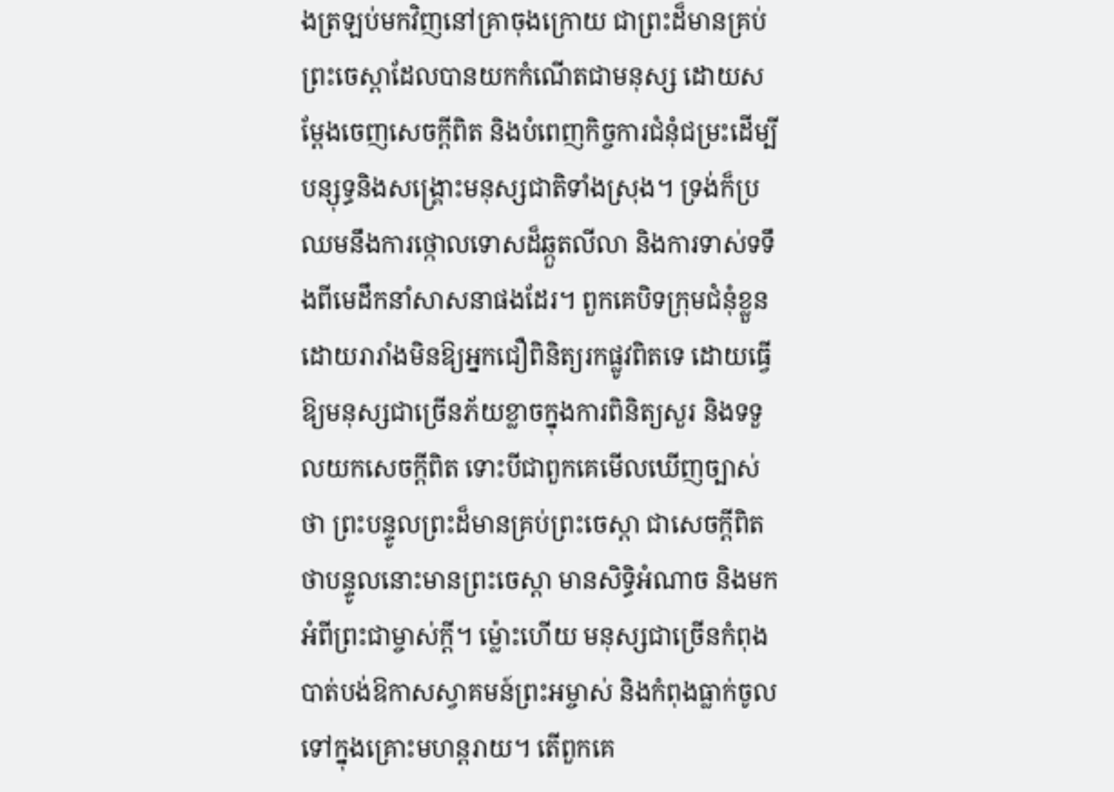ងត្រឡប់មកវិញនៅគ្រាចុងក្រោយ ជាព្រះដ៏មានគ្រប់ព្រះចេស្តាដែលបានយកកំណើតជាមនុស្ស ដោយសម្តែងចេញសេចក្តីពិត និងបំពេញកិច្ចការជំនុំជម្រះដើម្បីបន្សុទ្ធនិងសង្គ្រោះមនុស្សជាតិទាំងស្រុង។ ទ្រង់ក៏ប្រឈមនឹងការថ្កោលទោសដ៏ឆ្កួតលីលា និងការទាស់ទទឹងពីមេដឹកនាំសាសនាផងដែរ។ ពួកគេបិទក្រុមជំនុំខ្លួន ដោយរារាំងមិនឱ្យអ្នកជឿពិនិត្យរកផ្លូវពិតទេ ដោយធ្វើឱ្យមនុស្សជាច្រើនភ័យខ្លាចក្នុងការពិនិត្យសួរ និងទទួលយកសេចក្តីពិត ទោះបីជាពួកគេមើលឃើញច្បាស់ ថា ព្រះបន្ទូលព្រះដ៏មានគ្រប់ព្រះចេស្ដា ជាសេចក្តីពិត ថាបន្ទូលនោះមានព្រះចេស្តា មានសិទ្ធិអំណាច និងមកអំពីព្រះជាម្ចាស់ក្ដី។ ម្ល៉ោះហើយ មនុស្សជាច្រើនកំពុងបាត់បង់ឱកាសស្វាគមន៍ព្រះអម្ចាស់ និងកំពុងធ្លាក់ចូលទៅក្នុងគ្រោះមហន្តរាយ។ តើពួកគេ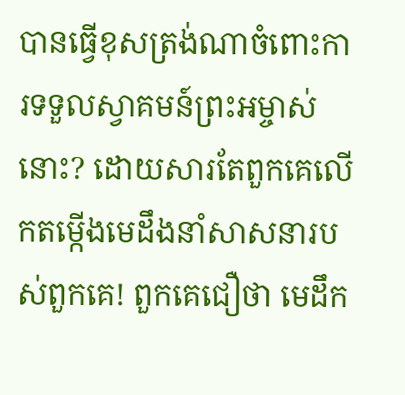បានធ្វើខុសត្រង់ណាចំពោះការទទួលស្វាគមន៍ព្រះអម្ចាស់នោះ? ដោយសារតែពួកគេលើកតម្កើងមេដឹងនាំសាសនារបស់ពួកគេ! ពួកគេជឿថា មេដឹក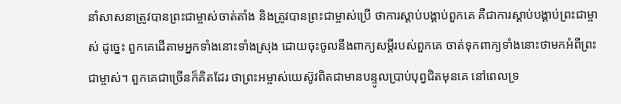នាំសាសនាត្រូវបានព្រះជាម្ចាស់ចាត់តាំង និងត្រូវបានព្រះជាម្ចាស់ប្រើ ថាការស្តាប់បង្គាប់ពួកគេ គឺជាការស្តាប់បង្គាប់ព្រះជាម្ចាស់ ដូច្នេះ ពួកគេដើតាមអ្នកទាំងនោះទាំងស្រុង ដោយចុះចូលនឹងពាក្យសម្តីរបស់ពួកគេ ចាត់ទុកពាក្យទាំងនោះថាមកអំពីព្រះជាម្ចាស់។ ពួកគេជាច្រើនក៏គិតដែរ ថាព្រះអម្ចាស់យេស៊ូវពិតជាមានបន្ទូលប្រាប់បុព្វជិតមុនគេ នៅពេលទ្រ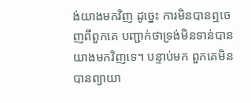ង់យាងមកវិញ ដូច្នេះ ការមិនបានឮចេញពីពួកគេ បញ្ជាក់ថាទ្រង់មិនទាន់បានយាងមកវិញទេ។ បន្ទាប់មក ពួកគេមិនបានព្យាយា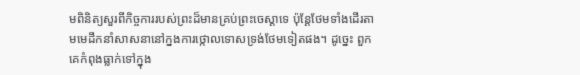មពិនិត្យសួរពីកិច្ចការរបស់ព្រះដ៏មានគ្រប់ព្រះ‌ចេស្តាទេ ប៉ុន្តែថែមទាំងដើរតាមមេដឹកនាំសាសនានៅក្នងការថ្កោលទោសទ្រង់ថែមទៀតផង។ ដូច្នេះ ពួកគេកំពុងធ្លាក់ទៅក្នុង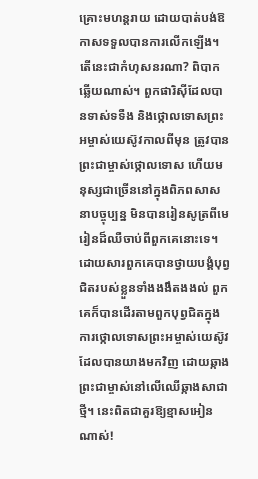គ្រោះមហន្តរាយ ដោយបាត់បង់ឱកាសទទួលបានការលើកឡើង។ តើនេះជាកំហុសនរណា? ពិបាកឆ្លើយណាស់។ ពួកផារិស៊ីដែលបានទាស់ទទឺង និងថ្កោលទោសព្រះអម្ចាស់យេស៊ូវកាលពីមុន ត្រូវបានព្រះជាម្ចាស់ថ្កោលទោស ហើយមនុស្សជាច្រើននៅក្នុងពិភពសាសនាបច្ចុប្បន្ន មិនបានរៀនសូត្រពីមេរៀនដ៏ឈឺចាប់ពីពួកគេនោះទេ។ ដោយសារពួកគេបានថ្វាយបង្គំបុព្វជិតរបស់ខ្លួនទាំងងងឹតងងល់ ពួកគេក៏បានដើរតាមពួកបុព្វជិតក្នុងការថ្កោលទោសព្រះអម្ចាស់យេស៊ូវដែលបានយាងមកវិញ ដោយឆ្កាងព្រះជាម្ចាស់នៅលើឈើឆ្កាងសាជាថ្មី។ នេះពិតជាគួរឱ្យខ្មាសអៀនណាស់!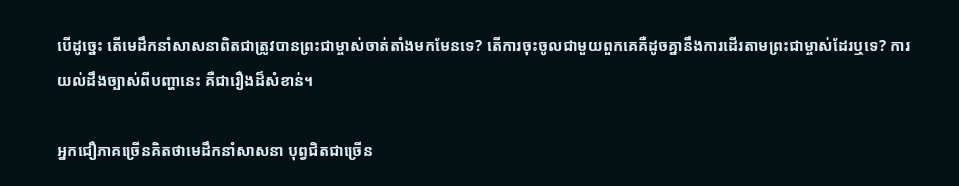បើដូច្នេះ តើមេដឹកនាំសាសនាពិតជាត្រូវបានព្រះជាម្ចាស់ចាត់តាំងមកមែនទេ? តើការចុះចូលជាមួយពួកគេគឺដូចគ្នានឹងការដើរតាមព្រះជាម្ចាស់ដែរឬទេ? ការយល់ដឹងច្បាស់ពីបញ្ហានេះ គឺជារឿងដ៏សំខាន់។

អ្នកជឿភាគច្រើនគិតថាមេដឹកនាំសាសនា បុព្វជិតជាច្រើន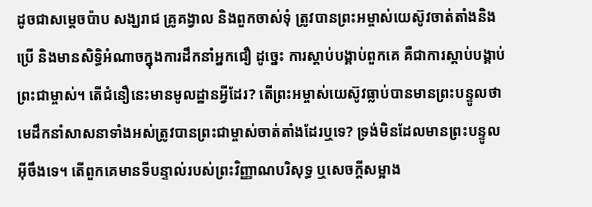ដូចជាសម្តេចប៉ាប សង្ឃរាជ គ្រូគង្វាល និងពួកចាស់ទុំ ត្រូវបានព្រះអម្ចាស់យេស៊ូវចាត់តាំងនិងប្រើ និងមានសិទ្ធិអំណាចក្នុងការដឹកនាំអ្នកជឿ ដូច្នេះ ការស្តាប់បង្គាប់ពួកគេ គឺជាការស្តាប់បង្គាប់ព្រះជាម្ចាស់។ តើជំនឿនេះមានមូលដ្ឋានអ្វីដែរ? តើព្រះអម្ចាស់យេស៊ូវធ្លាប់បានមានព្រះបន្ទូលថា មេដឹកនាំសាសនាទាំងអស់ត្រូវបានព្រះជាម្ចាស់ចាត់តាំងដែរឬទេ? ទ្រង់មិនដែលមានព្រះបន្ទូលអ៊ីចឹងទេ។ តើពួកគេមានទីបន្ទាល់របស់ព្រះវិញ្ញាណបរិសុទ្ធ ឬសេចក្ដីសម្អាង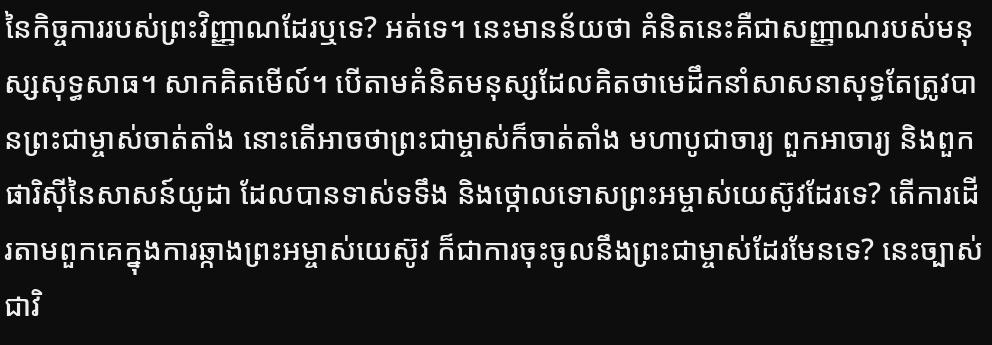នៃកិច្ចការរបស់ព្រះវិញ្ញាណដែរឬទេ? អត់ទេ។ នេះមានន័យថា គំនិតនេះគឺជាសញ្ញាណរបស់មនុស្សសុទ្ធសាធ។ សាកគិតមើល៍។ បើតាមគំនិតមនុស្សដែលគិតថាមេដឹកនាំសាសនាសុទ្ធតែត្រូវបានព្រះជាម្ចាស់ចាត់តាំង នោះតើអាចថាព្រះជាម្ចាស់ក៏ចាត់តាំង មហាបូជាចារ្យ ពួកអាចារ្យ និងពួកផារិស៊ីនៃសាសន៍យូដា ដែលបានទាស់ទទឹង និងថ្កោលទោសព្រះអម្ចាស់យេស៊ូវដែរទេ? តើការដើរតាមពួកគេក្នុងការឆ្កាងព្រះអម្ចាស់យេស៊ូវ ក៏ជាការចុះចូលនឹងព្រះជាម្ចាស់ដែរមែនទេ? នេះច្បាស់ជាវិ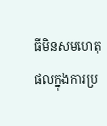ធីមិនសមហេតុផលក្នុងការប្រ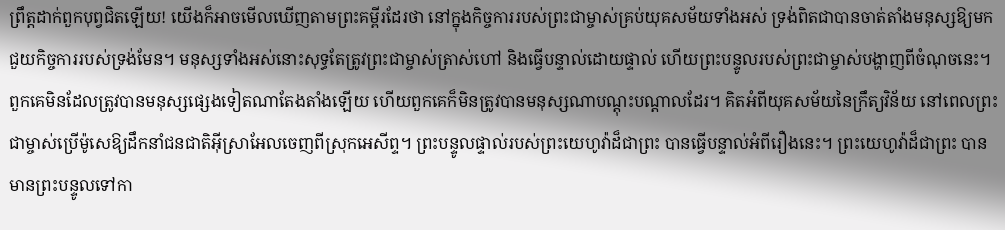ព្រឹត្តដាក់ពួកបុព្វជិតឡើយ! យើងក៏អាចមើលឃើញតាមព្រះគម្ពីរដែរថា នៅក្នុងកិច្ចការរបស់ព្រះជាម្ចាស់គ្រប់យុគសម័យទាំងអស់ ទ្រង់ពិតជាបានចាត់តាំងមនុស្សឱ្យមកជួយកិច្ចការរបស់ទ្រង់មែន។ មនុស្សទាំងអស់នោះសុទ្ធតែត្រូវព្រះជាម្ចាស់ត្រាស់ហៅ និងធ្វើបន្ទាល់ដោយផ្ទាល់ ហើយព្រះបន្ទូលរបស់ព្រះជាម្ចាស់បង្ហាញពីចំណុចនេះ។ ពួកគេមិនដែលត្រូវបានមនុស្សផ្សេងទៀតណាតែងតាំងឡើយ ហើយពួកគេក៏មិនត្រូវបានមនុស្សណាបណ្តុះបណ្តាលដែរ។ គិតអំពីយុគសម័យនៃក្រឹត្យវិន័យ នៅពេលព្រះជាម្ចាស់ប្រើម៉ូសេឱ្យដឹកនាំជនជាតិអ៊ីស្រាអែលចេញពីស្រុកអេសីព្ទ។ ព្រះបន្ទូលផ្ទាល់របស់ព្រះយេហូវ៉ាដ៏ជាព្រះ បានធ្វើបន្ទាល់អំពីរឿងនេះ។ ព្រះយេហូវ៉ាដ៏ជាព្រះ បានមានព្រះបន្ទូលទៅកា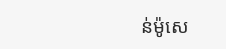ន់ម៉ូសេ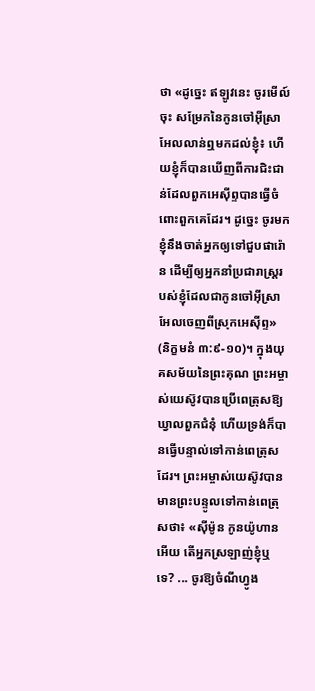ថា «ដូច្នេះ ឥឡូវនេះ ចូរមើល៍ចុះ សម្រែកនៃកូនចៅអ៊ីស្រាអែលលាន់ឮមកដល់ខ្ញុំ៖ ហើយខ្ញុំក៏បានឃើញពីការជិះជាន់ដែលពួកអេស៊ីព្ទបានធ្វើចំពោះពួកគេដែរ។ ដូច្នេះ ចូរមក ខ្ញុំនឹងចាត់អ្នកឲ្យទៅជួបផារ៉ោន ដើម្បីឲ្យអ្នកនាំប្រជារាស្ត្ររបស់ខ្ញុំដែលជាកូនចៅអ៊ីស្រាអែលចេញពីស្រុកអេស៊ីព្ទ» (និក្ខមនំ ៣:៩-១០)។ ក្នុងយុគសម័យនៃព្រះគុណ ព្រះអម្ចាស់យេស៊ូវបានប្រើពេត្រុសឱ្យឃ្វាលពួកជំនុំ ហើយទ្រង់ក៏បានធ្វើបន្ទាល់ទៅកាន់ពេត្រុសដែរ។ ព្រះអម្ចាស់យេស៊ូវបានមានព្រះបន្ទូលទៅកាន់ពេត្រុសថា៖ «ស៊ីម៉ូន កូនយ៉ូហានអើយ តើអ្នកស្រឡាញ់ខ្ញុំឬទេ? ... ចូរឱ្យចំណីហ្វូង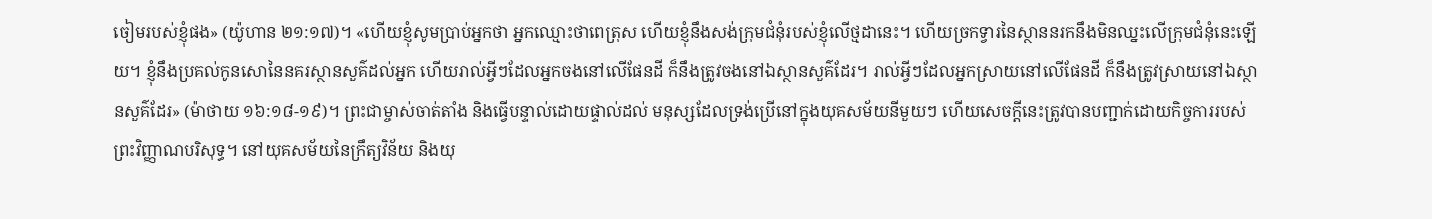ចៀមរបស់ខ្ញុំផង» (យ៉ូហាន ២១:១៧)។ «ហើយខ្ញុំសូមប្រាប់អ្នកថា អ្នកឈ្មោះថាពេត្រុស ហើយខ្ញុំនឹងសង់ក្រុមជំនុំរបស់ខ្ញុំលើថ្មដានេះ។ ហើយច្រកទ្វារនៃស្ថាននរកនឹងមិនឈ្នះលើក្រុមជំនុំនេះឡើយ។ ខ្ញុំនឹងប្រគល់កូនសោនៃនគរស្ថានសួគ៌ដល់អ្នក ហើយរាល់អ្វីៗដែលអ្នកចងនៅលើផែនដី ក៏នឹងត្រូវចងនៅឯស្ថានសួគ៌ដែរ។ រាល់អ្វីៗដែលអ្នកស្រាយនៅលើផែនដី ក៏នឹងត្រូវស្រាយនៅឯស្ថានសួគ៌ដែរ» (ម៉ាថាយ ១៦:១៨-១៩)។ ព្រះជាម្ចាស់ចាត់តាំង និងធ្វើបន្ទាល់ដោយផ្ទាល់ដល់ មនុស្សដែលទ្រង់ប្រើនៅក្នុងយុគសម័យនីមួយៗ ហើយសេចក្ដីនេះត្រូវបានបញ្ជាក់ដោយកិច្ចការរបស់ព្រះវិញ្ញាណបរិសុទ្ធ។ នៅយុគសម័យនៃក្រឹត្យវិន័យ និងយុ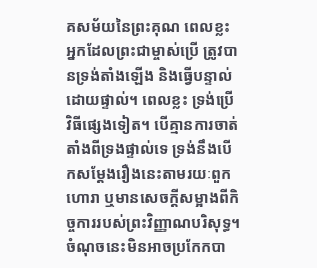គសម័យនៃព្រះគុណ ពេលខ្លះអ្នកដែលព្រះជាម្ចាស់ប្រើ ត្រូវបានទ្រង់តាំងឡើង និងធ្វើបន្ទាល់ដោយផ្ទាល់។ ពេលខ្លះ ទ្រង់ប្រើវិធីផ្សេងទៀត។ បើគ្មានការចាត់តាំងពីទ្រងផ្ទាល់ទេ ទ្រង់នឹងបើកសម្ដែងរឿងនេះតាមរយៈពួកហោរា ឬមានសេចក្ដីសម្អាងពីកិច្ចការរបស់ព្រះវិញ្ញាណបរិសុទ្ធ។ ចំណុចនេះមិនអាចប្រកែកបា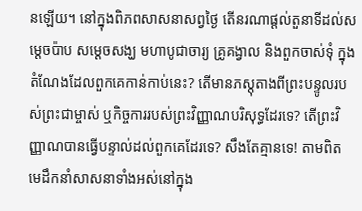នឡើយ។ នៅក្នុងពិភពសាសនាសព្វថ្ងៃ តើនរណាផ្តល់តួនាទីដល់សម្តេចប៉ាប សម្ដេចសង្ឃ មហាបូជាចារ្យ គ្រូគង្វាល និងពួកចាស់ទុំ ក្នុងតំណែងដែលពួកគេកាន់កាប់នេះ? តើមានភស្តុតាងពីព្រះបន្ទូលរបស់ព្រះជាម្ចាស់ ឬកិច្ចការរបស់ព្រះវិញ្ញាណបរិសុទ្ធដែរទេ? តើព្រះវិញ្ញាណបានធ្វើបន្ទាល់ដល់ពួកគេដែរទេ? សឹងតែគ្មានទេ! តាមពិត មេដឹកនាំសាសនាទាំងអស់នៅក្នុង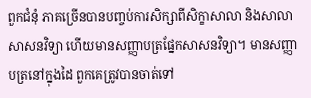ពួកជំនុំ ភាគច្រើនបានបញ្ចប់ការសិក្សាពីសិក្ខាសាលា និងសាលាសាសនវិទ្យា ហើយមានសញ្ញាបត្រផ្នែកសាសនវិទ្យា។ មានសញ្ញាបត្រនៅក្នុងដៃ ពួកគេត្រូវបានចាត់ទៅ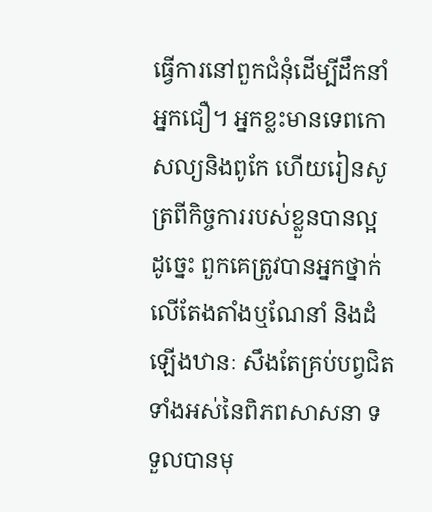ធ្វើការនៅពួកជំនុំដើម្បីដឹកនាំអ្នកជឿ។ អ្នកខ្លះមានទេពកោសល្យនិងពូកែ ហើយរៀនសូត្រពីកិច្ចការរបស់ខ្លួនបានល្អ ដូច្នេះ ពួកគេត្រូវបានអ្នកថ្នាក់លើតែងតាំងឬណែនាំ និងដំឡើងឋានៈ សឹងតែគ្រប់បព្វជិតទាំងអស់នៃពិភពសាសនា ទទួលបានមុ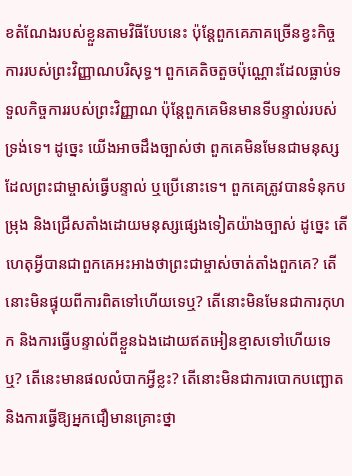ខតំណែងរបស់ខ្លួនតាមវិធីបែបនេះ ប៉ុន្តែពួកគេភាគច្រើនខ្វះកិច្ចការរបស់ព្រះវិញ្ញាណបរិសុទ្ធ។ ពួកគេតិចតួចប៉ុណ្ណោះដែលធ្លាប់ទទួលកិច្ចការរបស់ព្រះវិញ្ញាណ ប៉ុន្តែពួកគេមិនមានទីបន្ទាល់របស់ទ្រង់ទេ។ ដូច្នេះ យើងអាចដឹងច្បាស់ថា ពួកគេមិនមែនជាមនុស្សដែលព្រះជាម្ចាស់ធ្វើបន្ទាល់ ឬប្រើនោះទេ។ ពួកគេត្រូវបានទំនុកបម្រុង និងជ្រើសតាំងដោយមនុស្សផ្សេងទៀតយ៉ាងច្បាស់ ដូច្នេះ តើហេតុអ្វីបានជាពួកគេអះអាងថាព្រះជាម្ចាស់ចាត់តាំងពួកគេ? តើនោះមិនផ្ទុយពីការពិតទៅហើយទេឬ? តើនោះមិនមែនជាការកុហក និងការធ្វើបន្ទាល់ពីខ្លួនឯងដោយឥតអៀនខ្មាសទៅហើយទេឬ? តើនេះមានផលលំបាកអ្វីខ្លះ? តើនោះមិនជាការបោកបញ្ឆោត និងការធ្វើឱ្យអ្នកជឿមានគ្រោះថ្នា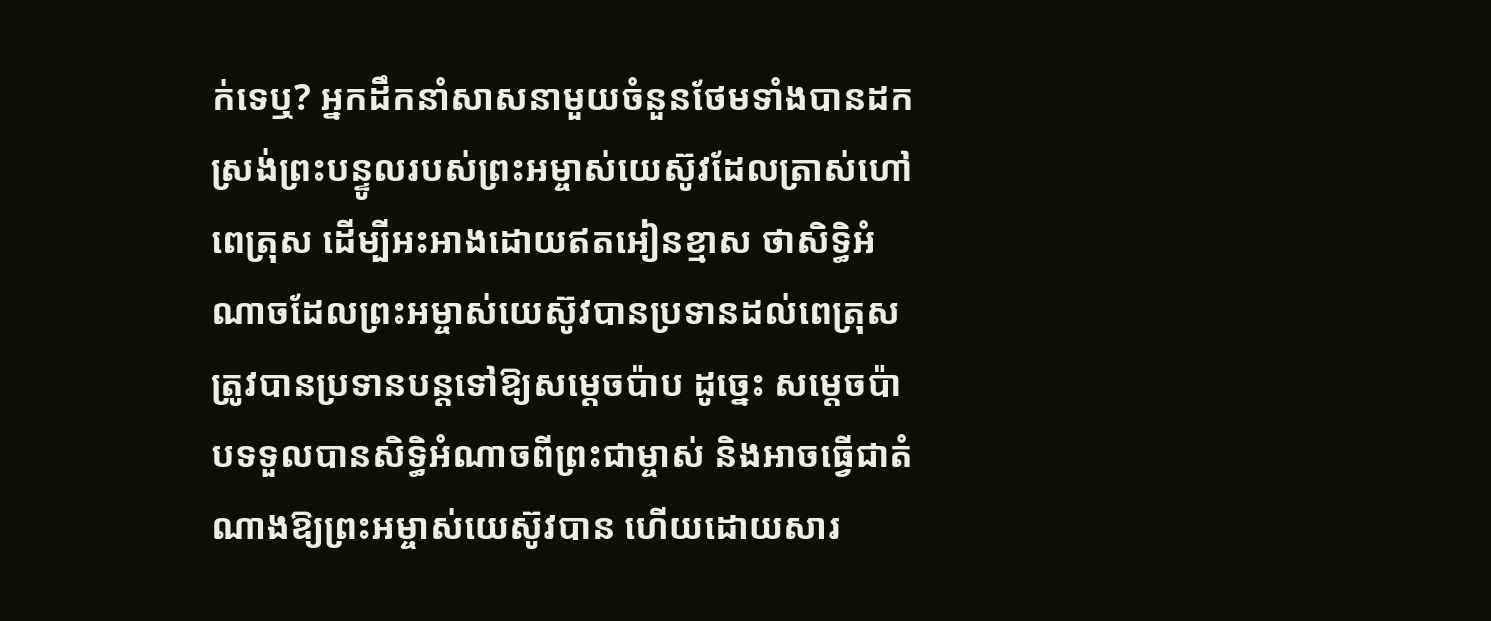ក់ទេឬ? អ្នកដឹកនាំសាសនាមួយចំនួនថែមទាំងបានដកស្រង់ព្រះបន្ទូលរបស់ព្រះអម្ចាស់យេស៊ូវដែលត្រាស់ហៅពេត្រុស ដើម្បីអះអាងដោយឥតអៀនខ្មាស ថាសិទ្ធិអំណាចដែលព្រះអម្ចាស់យេស៊ូវបានប្រទានដល់ពេត្រុស ត្រូវបានប្រទានបន្តទៅឱ្យសម្តេចប៉ាប ដូច្នេះ សម្តេចប៉ាបទទួលបានសិទ្ធិអំណាចពីព្រះជាម្ចាស់ និងអាចធ្វើជាតំណាងឱ្យព្រះអម្ចាស់យេស៊ូវបាន ហើយដោយសារ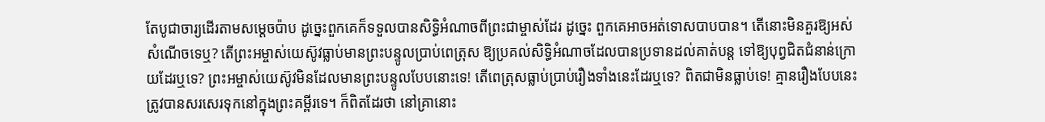តែបូជាចារ្យដើរតាមសម្តេចប៉ាប ដូច្នេះពួកគេក៏ទទួលបានសិទ្ធិអំណាចពីព្រះជាម្ចាស់ដែរ ដូច្នេះ ពួកគេអាចអត់ទោសបាបបាន។ តើនោះមិនគួរឱ្យអស់សំណើចទេឬ? តើព្រះអម្ចាស់យេស៊ូវធ្លាប់មានព្រះបន្ទូលប្រាប់ពេត្រុស ឱ្យប្រគល់សិទ្ធិអំណាចដែលបានប្រទានដល់គាត់បន្ត ទៅឱ្យបុព្វជិតជំនាន់ក្រោយដែរឬទេ? ព្រះអម្ចាស់យេស៊ូវមិនដែលមានព្រះបន្ទូលបែបនោះទេ! តើពេត្រុសធ្លាប់ប្រាប់រឿងទាំងនេះដែរឬទេ? ពិតជាមិនធ្លាប់ទេ! គ្មានរឿងបែបនេះត្រូវបានសរសេរទុកនៅក្នុងព្រះគម្ពីរទេ។ ក៏ពិតដែរថា នៅគ្រានោះ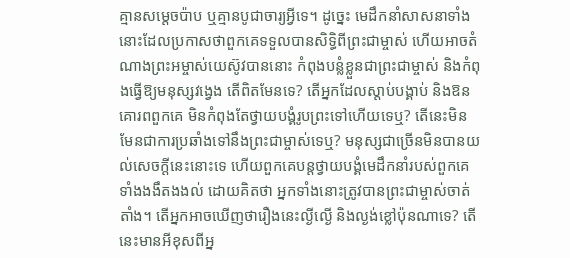គ្មានសម្តេចប៉ាប ឬគ្មានបូជាចារ្យអ្វីទេ។ ដូច្នេះ មេដឹកនាំសាសនាទាំងនោះដែលប្រកាសថាពួកគេទទួលបានសិទ្ធិពីព្រះជាម្ចាស់ ហើយអាចតំណាងព្រះអម្ចាស់យេស៊ូវបាននោះ កំពុងបន្លំខ្លួនជាព្រះជាម្ចាស់ និងកំពុងធ្វើឱ្យមនុស្សវង្វេង តើពិតមែនទេ? តើអ្នកដែលស្តាប់បង្គាប់ និងឱនគោរពពួកគេ មិនកំពុងតែថ្វាយបង្គំរូបព្រះទៅហើយទេឬ? តើនេះមិនមែនជាការប្រឆាំងទៅនឹងព្រះជាម្ចាស់ទេឬ? មនុស្សជាច្រើនមិនបានយល់សេចក្ដីនេះនោះទេ ហើយពួកគេបន្តថ្វាយបង្គំមេដឹកនាំរបស់ពួកគេទាំងងងឹតងងល់ ដោយគិតថា អ្នកទាំងនោះត្រូវបានព្រះជាម្ចាស់ចាត់តាំង។ តើអ្នកអាចឃើញថារឿងនេះល្ងីល្ងើ និងល្ងង់ខ្លៅប៉ុនណាទេ? តើនេះមានអីខុសពីអ្ន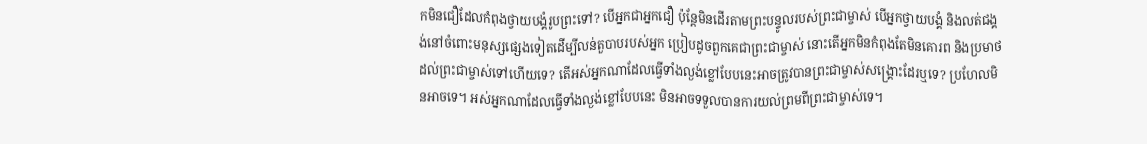កមិនជឿដែលកំពុងថ្វាយបង្គំរូបព្រះទៅ? បើអ្នកជាអ្នកជឿ ប៉ុន្តែមិនដើរតាមព្រះបន្ទូលរបស់ព្រះជាម្ចាស់ បើអ្នកថ្វាយបង្គំ និងលត់ជង្គង់នៅចំពោះមនុស្សផ្សេងទៀតដើម្បីលន់តួបាបរបស់អ្នក ប្រៀបដូចពួកគេជាព្រះជាម្ចាស់ នោះតើអ្នកមិនកំពុងតែមិនគោរព និងប្រមាថដល់ព្រះជាម្ចាស់ទៅហើយទេ? តើអស់អ្នកណាដែលធ្វើទាំងល្ងង់ខ្លៅបែបនេះអាចត្រូវបានព្រះជាម្ចាស់សង្គ្រោះដែរឬទេ? ប្រហែលមិនអាចទេ។ អស់អ្នកណាដែលធ្វើទាំងល្ងង់ខ្លៅបែបនេះ មិនអាចទទួលបានការយល់ព្រមពីព្រះជាម្ចាស់ទេ។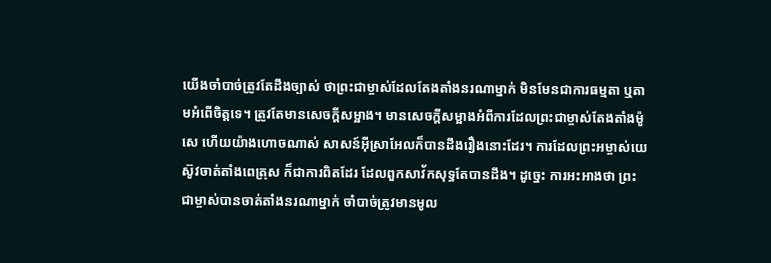យើងចាំបាច់ត្រូវតែដឹងច្បាស់ ថាព្រះជាម្ចាស់ដែលតែងតាំងនរណាម្នាក់ មិនមែនជាការធម្មតា ឬតាមអំពើចិត្តទេ។ ត្រូវតែមានសេចក្ដីសម្អាង។ មានសេចក្ដីសម្អាងអំពីការដែលព្រះជាម្ចាស់តែងតាំងម៉ូសេ ហើយយ៉ាងហោចណាស់ សាសន៍អ៊ីស្រាអែលក៏បានដឹងរឿងនោះដែរ។ ការដែលព្រះអម្ចាស់យេស៊ូវចាត់តាំងពេត្រុស ក៏ជាការពិតដែរ ដែលពួកសាវ័កសុទ្ធតែបានដឹង។ ដូច្នេះ ការអះអាងថា ព្រះជាម្ចាស់បានចាត់តាំងនរណាម្នាក់ ចាំបាច់ត្រូវមានមូល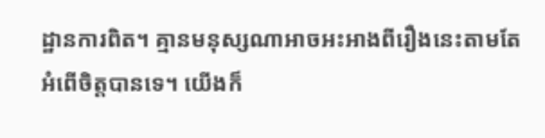ដ្ឋានការពិត។ គ្មានមនុស្សណាអាចអះអាងពីរឿងនេះតាមតែអំពើចិត្តបានទេ។ យើងក៏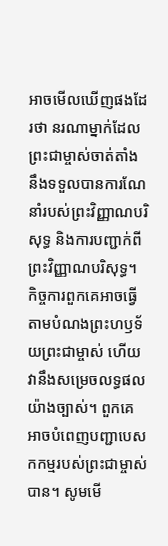អាចមើលឃើញផងដែរថា នរណាម្នាក់ដែលព្រះជាម្ចាស់ចាត់តាំង នឹងទទួលបានការណែនាំរបស់ព្រះវិញ្ញាណបរិសុទ្ធ និងការបញ្ជាក់ពីព្រះវិញ្ញាណបរិសុទ្ធ។ កិច្ចការពួកគេអាចធ្វើតាមបំណងព្រះហឫទ័យព្រះជាម្ចាស់ ហើយវានឹងសម្រេចលទ្ធផលយ៉ាងច្បាស់។ ពួកគេអាចបំពេញបញ្ជាបេសកកម្មរបស់ព្រះជាម្ចាស់បាន។ សូមមើ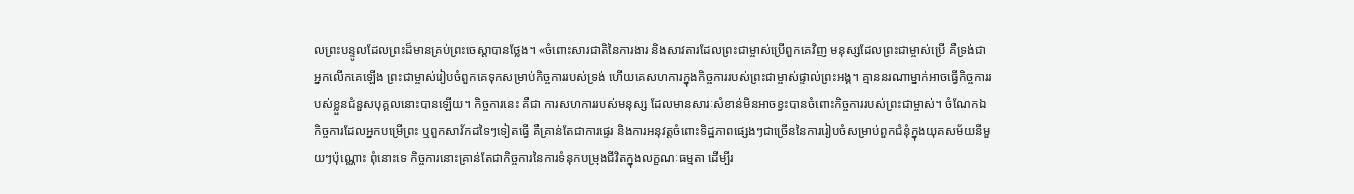លព្រះបន្ទូលដែលព្រះដ៏មានគ្រប់ព្រះចេស្តាបានថ្លែង។ «ចំពោះសារជាតិនៃការងារ និងសាវតារដែលព្រះជាម្ចាស់ប្រើពួកគេវិញ មនុស្សដែលព្រះជាម្ចាស់ប្រើ គឺទ្រង់ជាអ្នកលើកគេឡើង ព្រះជាម្ចាស់រៀបចំពួកគេទុកសម្រាប់កិច្ចការរបស់ទ្រង់ ហើយគេសហការក្នុងកិច្ចការរបស់ព្រះជាម្ចាស់ផ្ទាល់ព្រះអង្គ។ គ្មាននរណាម្នាក់អាចធ្វើកិច្ចការរបស់ខ្លួនជំនួសបុគ្គលនោះបានឡើយ។ កិច្ចការនេះ គឺជា ការសហការរបស់មនុស្ស ដែលមានសារៈសំខាន់មិនអាចខ្វះបានចំពោះកិច្ចការរបស់ព្រះជាម្ចាស់។ ចំណែកឯកិច្ចការដែលអ្នកបម្រើព្រះ ឬពួកសាវ័កដទៃៗទៀតធ្វើ គឺគ្រាន់តែជាការផ្ទេរ និងការអនុវត្តចំពោះទិដ្ឋភាពផ្សេងៗជាច្រើននៃការរៀបចំសម្រាប់ពួកជំនុំក្នុងយុគសម័យនីមួយៗប៉ុណ្ណោះ ពុំនោះទេ កិច្ចការនោះគ្រាន់តែជាកិច្ចការនៃការទំនុកបម្រុងជីវិតក្នុងលក្ខណៈធម្មតា ដើម្បីរ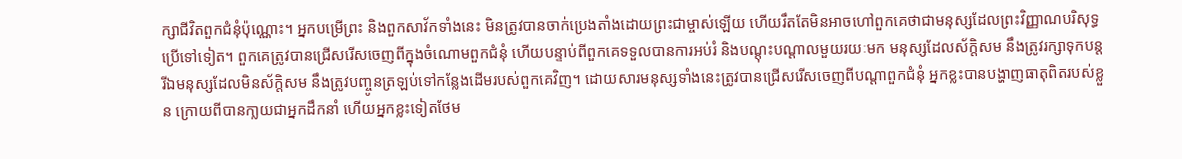ក្សាជីវិតពួកជំនុំប៉ុណ្ណោះ។ អ្នកបម្រើព្រះ និងពួកសាវ័កទាំងនេះ មិនត្រូវបានចាក់ប្រេងតាំងដោយព្រះជាម្ចាស់ឡើយ ហើយរឹតតែមិនអាចហៅពួកគេថាជាមនុស្សដែលព្រះវិញ្ញាណបរិសុទ្ធប្រើទៅទៀត។ ពួកគេត្រូវបានជ្រើសរើសចេញពីក្នុងចំណោមពួកជំនុំ ហើយបន្ទាប់ពីពួកគេទទួលបានការអប់រំ និងបណ្តុះបណ្តាលមួយរយៈមក មនុស្សដែលស័ក្តិសម នឹងត្រូវរក្សាទុកបន្ត រីឯមនុស្សដែលមិនស័ក្តិសម នឹងត្រូវបញ្ចូនត្រឡប់ទៅកន្លែងដើមរបស់ពួកគេវិញ។ ដោយសារមនុស្សទាំងនេះត្រូវបានជ្រើសរើសចេញពីបណ្ដាពួកជំនុំ អ្នកខ្លះបានបង្ហាញធាតុពិតរបស់ខ្លួន ក្រោយពីបានកា្លយជាអ្នកដឹកនាំ ហើយអ្នកខ្លះទៀតថែម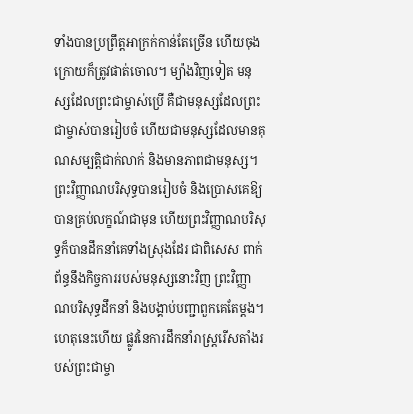ទាំងបានប្រព្រឹត្តអាក្រក់កាន់តែច្រើន ហើយចុងក្រោយក៏ត្រូវផាត់ចោល។ ម្យ៉ាងវិញទៀត មនុស្សដែលព្រះជាម្ចាស់ប្រើ គឺជាមនុស្សដែលព្រះជាម្ចាស់បានរៀបចំ ហើយជាមនុស្សដែលមានគុណសម្បត្តិជាក់លាក់ និងមានភាពជាមនុស្ស។ ព្រះវិញ្ញាណបរិសុទ្ធបានរៀបចំ និងប្រោសគេឱ្យបានគ្រប់លក្ខណ៍ជាមុន ហើយព្រះវិញ្ញាណបរិសុទ្ធក៏បានដឹកនាំគេទាំងស្រុងដែរ ជាពិសេស ពាក់ព័ន្ធនឹងកិច្ចការរបស់មនុស្សនោះវិញ ព្រះវិញ្ញាណបរិសុទ្ធដឹកនាំ និងបង្គាប់បញ្ជាពួកគេតែម្ដង។ ហេតុនេះហើយ ផ្លូវនៃការដឹកនាំរាស្រ្តរើសតាំងរបស់ព្រះជាម្ចា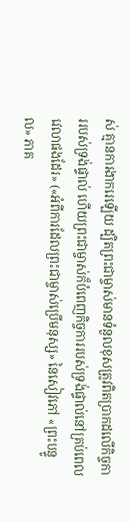ស់ គ្មានការងាករេឡើយ ដ្បិតព្រះជាម្ចាស់មានទំនួលខុសត្រូវពិតប្រាកដលើកិច្ចការរបស់ទ្រង់ផ្ទាល់ ហើយព្រះជាម្ចាស់ក៏បំពេញកិច្ចការរបស់ទ្រង់ផ្ទាល់នៅគ្រប់ពេលវេលាផងដែរ» («អំពីការដែលព្រះជាម្ចាស់ប្រើមនុស្ស» នៃសៀវភៅ «ព្រះបន្ទូល» ភាគ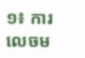១៖ ការលេចម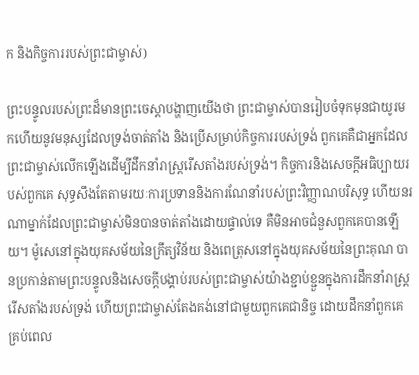ក និងកិច្ចការរបស់ព្រះជាម្ចាស់)

ព្រះបន្ទូលរបស់ព្រះដ៏មានព្រះចេស្តាបង្ហាញយើងថា ព្រះជាម្ចាស់បានរៀបចំទុកមុនជាយូរមកហើយនូវមនុស្សដែលទ្រង់ចាត់តាំង និងប្រើសម្រាប់កិច្ចការរបស់ទ្រង់ ពួកគេគឺជាអ្នកដែលព្រះជាម្ចាស់លើកឡើងដើម្បីដឹកនាំរាស្ត្ររើសតាំងរបស់ទ្រង់។ កិច្ចការនិងសេចក្តីអធិប្បាយរបស់ពួកគេ សុទ្ធសឹងតែតាមរយៈការប្រទាននិងការណែនាំរបស់ព្រះវិញ្ញាណបរិសុទ្ធ ហើយនរណាម្នាក់ដែលព្រះជាម្ចាស់មិនបានចាត់តាំងដោយផ្ទាល់ទេ គឺមិនអាចជំនួសពួកគេបានឡើយ។ ម៉ូសេនៅក្នុងយុគសម័យនៃក្រឹត្យវិន័យ និងពេត្រុសនៅក្នុងយុគសម័យនៃព្រះគុណ បានប្រកាន់តាមព្រះបន្ទូលនិងសេចក្ដីបង្គាប់របស់ព្រះជាម្ចាស់យ៉ាងខ្ជាប់ខ្ជួនក្នុងការដឹកនាំរាស្ត្ររើសតាំងរបស់ទ្រង់ ហើយព្រះជាម្ចាស់តែងគង់នៅជាមួយពួកគេជានិច្ច ដោយដឹកនាំពួកគេគ្រប់ពេល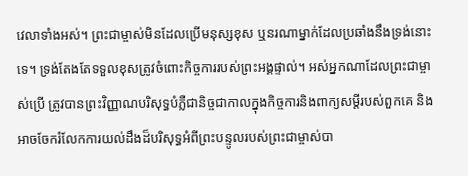វេលាទាំងអស់។ ព្រះជាម្ចាស់មិនដែលប្រើមនុស្សខុស ឬនរណាម្នាក់ដែលប្រឆាំងនឹងទ្រង់នោះទេ។ ទ្រង់តែងតែទទួលខុសត្រូវចំពោះកិច្ចការរបស់ព្រះអង្គផ្ទាល់។ អស់អ្នកណាដែលព្រះជាម្ចាស់ប្រើ ត្រូវបានព្រះវិញ្ញាណបរិសុទ្ធបំភ្លឺជានិច្ចជាកាលក្នុងកិច្ចការនិងពាក្យសម្តីរបស់ពួកគេ និងអាចចែករំលែកការយល់ដឹងដ៏បរិសុទ្ធអំពីព្រះបន្ទូលរបស់ព្រះជាម្ចាស់បា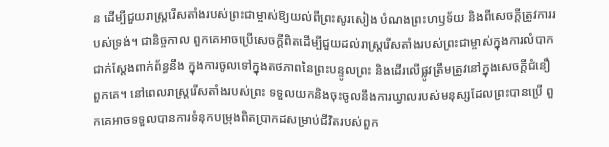ន ដើម្បីជួយរាស្ត្ររើសតាំងរបស់ព្រះជាម្ចាស់ឱ្យយល់ពីព្រះសូរសៀង បំណងព្រះហឫទ័យ និងពីសេចក្ដីត្រូវការរបស់ទ្រង់។ ជានិច្ចកាល ពួកគេអាចប្រើសេចក្តីពិតដើម្បីជួយដល់រាស្ត្ររើសតាំងរបស់ព្រះជាម្ចាស់ក្នុងការលំបាកជាក់ស្ដែងពាក់ព័ន្ធនឹង ក្នុងការចូលទៅក្នុងតថភាពនៃព្រះបន្ទូលព្រះ និងដើរលើផ្លូវត្រឹមត្រូវនៅក្នុងសេចក្ដីជំនឿពួកគេ។ នៅពេលរាស្ត្ររើសតាំងរបស់ព្រះ ទទួលយកនិងចុះចូលនឹងការឃ្វាលរបស់មនុស្សដែលព្រះបានប្រើ ពួកគេអាចទទួលបានការទំនុកបម្រុងពិតប្រាកដសម្រាប់ជីវិតរបស់ពួក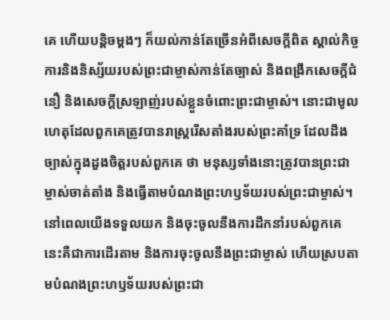គេ ហើយបន្តិចម្ដងៗ ក៏យល់កាន់តែច្រើនអំពីសេចក្ដីពិត ស្គាល់កិច្ចការនិងនិស្ស័យរបស់ព្រះជាម្ចាស់កាន់តែច្បាស់ និងពង្រីកសេចក្តីជំនឿ និងសេចក្តីស្រឡាញ់របស់ខ្លួនចំពោះព្រះជាម្ចាស់។ នោះជាមូលហេតុដែលពួកគេត្រូវបានរាស្ត្ររើសតាំងរបស់ព្រះគាំទ្រ ដែលដឹងច្បាស់ក្នុងដួងចិត្តរបស់ពួកគេ ថា មនុស្សទាំងនោះត្រូវបានព្រះជាម្ចាស់ចាត់តាំង និងធ្វើតាមបំណងព្រះហឫទ័យរបស់ព្រះជាម្ចាស់។ នៅពេលយើងទទួលយក និងចុះចូលនឹងការដឹកនាំរបស់ពួកគេ នេះគឺជាការដើរតាម និងការចុះចូលនឹងព្រះជាម្ចាស់ ហើយស្របតាមបំណងព្រះហឫទ័យរបស់ព្រះជា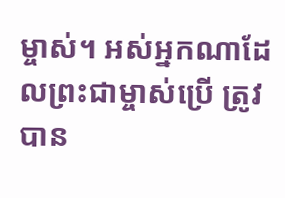ម្ចាស់។ អស់អ្នកណាដែលព្រះជាម្ចាស់ប្រើ ត្រូវបាន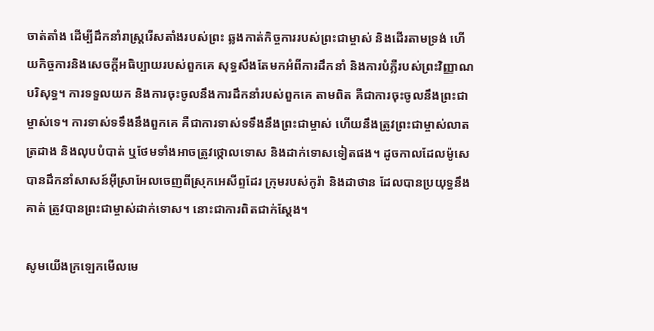ចាត់តាំង ដើម្បីដឹកនាំរាស្ត្ររើសតាំងរបស់ព្រះ ឆ្លងកាត់កិច្ចការរបស់ព្រះជាម្ចាស់ និងដើរតាមទ្រង់ ហើយកិច្ចការនិងសេចក្តីអធិប្បាយរបស់ពួកគេ សុទ្ធសឹងតែមកអំពីការដឹកនាំ និងការបំភ្លឺរបស់ព្រះវិញ្ញាណបរិសុទ្ធ។ ការទទួលយក និងការចុះចូលនឹងការដឹកនាំរបស់ពួកគេ តាមពិត គឺជាការចុះចូលនឹងព្រះជាម្ចាស់ទេ។ ការទាស់ទទឹងនឹងពួកគេ គឺជាការទាស់ទទឹងនឹងព្រះជាម្ចាស់ ហើយនឹងត្រូវព្រះជាម្ចាស់លាតត្រដាង និងលុបបំបាត់ ឬថែមទាំងអាចត្រូវថ្កោលទោស និងដាក់ទោសទៀតផង។ ដូចកាលដែលម៉ូសេបានដឹកនាំសាសន៍អ៊ីស្រាអែលចេញពីស្រុកអេសីព្ទដែរ ក្រុមរបស់កូរ៉ា និងដាថាន ដែលបានប្រយុទ្ធនឹងគាត់ ត្រូវបានព្រះជាម្ចាស់ដាក់ទោស។ នោះជាការពិតជាក់ស្តែង។

សូមយើងក្រឡេកមើលមេ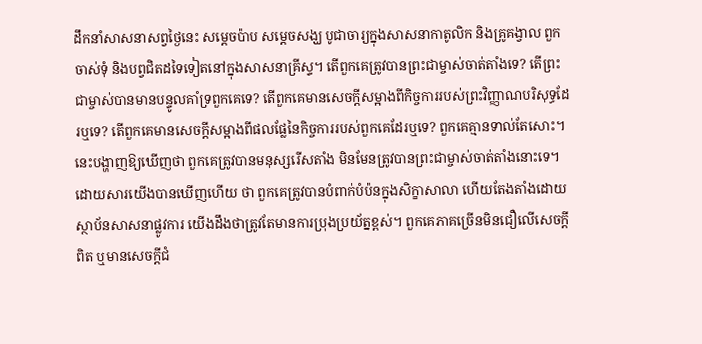ដឹកនាំសាសនាសព្វថ្ងៃនេះ សម្តេចប៉ាប សម្ដេចសង្ឃ បូជាចារ្យក្នុងសាសនាកាតូលិក និងគ្រូគង្វាល ពួកចាស់ទុំ និងបព្វជិតដទៃទៀតនៅក្នុងសាសនាគ្រីស្ទ។ តើពួកគេត្រូវបានព្រះជាម្ចាស់ចាត់តាំងទេ? តើព្រះជាម្ចាស់បានមានបន្ទូលគាំទ្រពួកគេទេ? តើពួកគេមានសេចក្ដីសម្អាងពីកិច្ចការរបស់ព្រះវិញ្ញាណបរិសុទ្ធដែរឬទេ? តើពួកគេមានសេចក្ដីសម្អាងពីផលផ្លែនៃកិច្ចការរបស់ពួកគេដែរឬទេ? ពួកគេគ្មានទាល់តែសោះ។ នេះបង្ហាញឱ្យឃើញថា ពួកគេត្រូវបានមនុស្សរើសតាំង មិនមែនត្រូវបានព្រះជាម្ចាស់ចាត់តាំងនោះទេ។ ដោយសារយើងបានឃើញហើយ ថា ពួកគេត្រូវបានបំពាក់បំប៉នក្នុងសិក្ខាសាលា ហើយតែងតាំងដោយស្ថាប័នសាសនាផ្លូវការ យើងដឹងថាត្រូវតែមានការប្រុងប្រយ័ត្នខ្ពស់។ ពួកគេភាគច្រើនមិនជឿលើសេចក្តីពិត ឬមានសេចក្តីជំ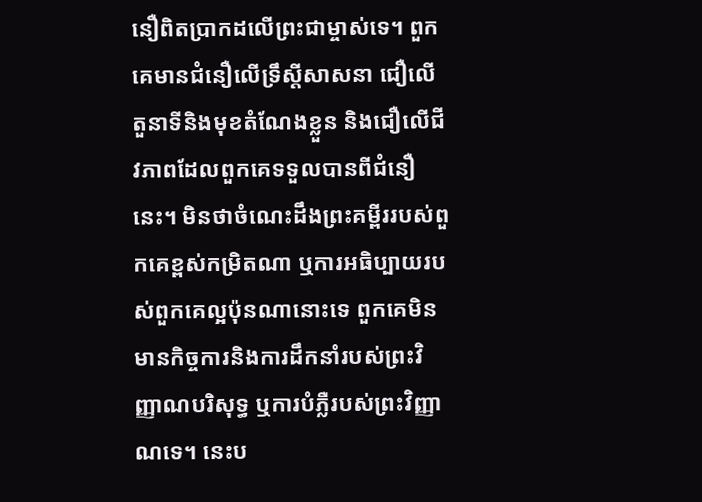នឿពិតប្រាកដលើព្រះជាម្ចាស់ទេ។ ពួកគេមានជំនឿលើទ្រឹស្ដីសាសនា ជឿលើតួនាទីនិងមុខតំណែងខ្លួន និងជឿលើជីវភាពដែលពួកគេទទួលបានពីជំនឿនេះ។ មិនថាចំណេះដឹងព្រះគម្ពីររបស់ពួកគេខ្ពស់កម្រិតណា ឬការអធិប្បាយរបស់ពួកគេល្អប៉ុនណានោះទេ ពួកគេមិនមានកិច្ចការនិងការដឹកនាំរបស់ព្រះវិញ្ញាណបរិសុទ្ធ ឬការបំភ្លឺរបស់ព្រះវិញ្ញាណទេ។ នេះប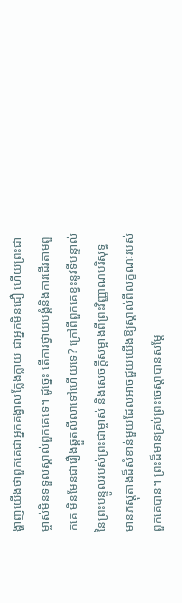ង្ហាញយើងថាពួកគេជាអ្នកគង្វាលក្លែងក្លាយ ជាអ្នកមិនជឿ ហើយព្រះជាម្ចាស់មិនទទួលស្គាល់ពួកគេទេ។ ដូច្នេះ តើការថ្វាយបង្គំនិងការដើរតាមពួកគេ មិនមែនជារឿងឆ្គួតលីលាទៅហើយទេ? ក្រៅពីពួកគេខ្វះនូវទីបន្ទាល់នៃព្រះបន្ទូលរបស់ព្រះជាម្ចាស់ និងសេចក្ដីសម្អាងពីព្រះវិញ្ញាណបរិសុទ្ធ មានភស្តុតាងដ៏សំខាន់មួយដែលអាចជួយយើងឱ្យស្គាល់ពីលក្ខណៈរបស់ពួកគេបាន។ ព្រះដ៏មានគ្រប់ព្រះ‌ចេស្តាបានសម្ដែ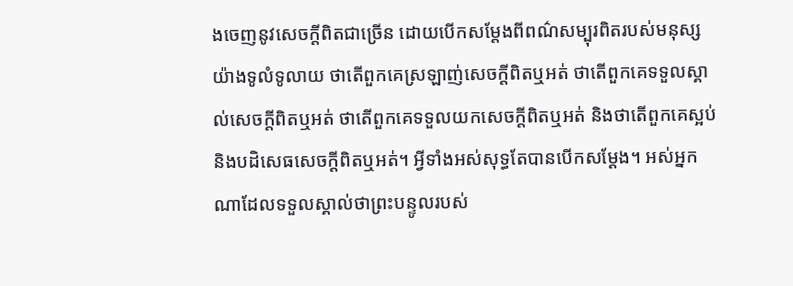ងចេញនូវសេចក្ដីពិតជាច្រើន ដោយបើកសម្ដែងពីពណ៌សម្បុរពិតរបស់មនុស្សយ៉ាងទូលំទូលាយ ថាតើពួកគេស្រឡាញ់សេចក្តីពិតឬអត់ ថាតើពួកគេទទួលស្គាល់សេចក្តីពិតឬអត់ ថាតើពួកគេទទួលយកសេចក្តីពិតឬអត់ និងថាតើពួកគេស្អប់និងបដិសេធសេចក្តីពិតឬអត់។ អ្វីទាំងអស់សុទ្ធតែបានបើកសម្តែង។ អស់អ្នកណាដែលទទួលស្គាល់ថាព្រះបន្ទូលរបស់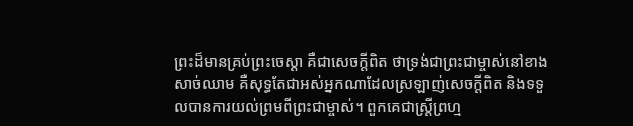ព្រះដ៏មានគ្រប់ព្រះចេស្ដា គឺជាសេចក្តីពិត ថាទ្រង់ជាព្រះជាម្ចាស់នៅខាងសាច់ឈាម គឺសុទ្ធតែជាអស់អ្នកណាដែលស្រឡាញ់សេចក្តីពិត និងទទួលបានការយល់ព្រមពីព្រះជាម្ចាស់។ ពួកគេជាស្ត្រីព្រហ្ម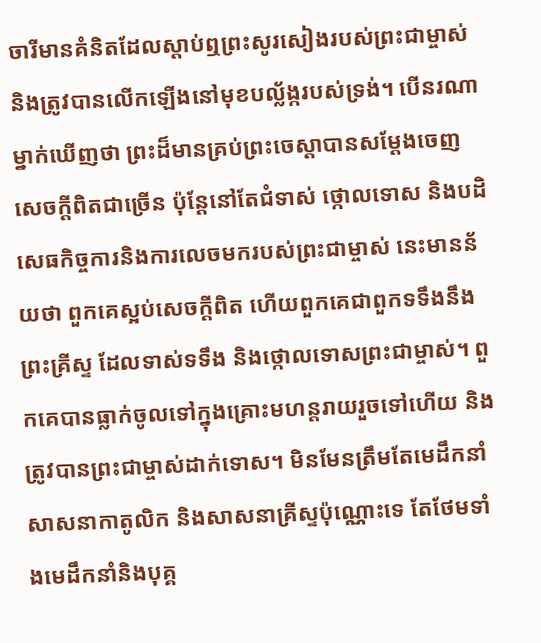ចារីមានគំនិតដែលស្តាប់ឮព្រះសូរសៀងរបស់ព្រះជាម្ចាស់ និងត្រូវបានលើកឡើងនៅមុខបល្ល័ង្ករបស់ទ្រង់។ បើនរណាម្នាក់ឃើញថា ព្រះដ៏មានគ្រប់ព្រះ‌ចេស្តាបានសម្ដែងចេញសេចក្ដីពិតជាច្រើន ប៉ុន្តែនៅតែជំទាស់ ថ្កោលទោស និងបដិសេធកិច្ចការនិងការលេចមករបស់ព្រះជាម្ចាស់ នេះមានន័យថា ពួកគេស្អប់សេចក្តីពិត ហើយពួកគេជាពួកទទឹងនឹងព្រះគ្រីស្ទ ដែលទាស់ទទឹង និងថ្កោលទោសព្រះជាម្ចាស់។ ពួកគេបានធ្លាក់ចូលទៅក្នុងគ្រោះមហន្តរាយរួចទៅហើយ និងត្រូវបានព្រះជាម្ចាស់ដាក់ទោស។ មិនមែនត្រឹមតែមេដឹកនាំសាសនាកាតូលិក និងសាសនាគ្រីស្ទប៉ុណ្ណោះទេ តែថែមទាំងមេដឹកនាំនិងបុគ្គ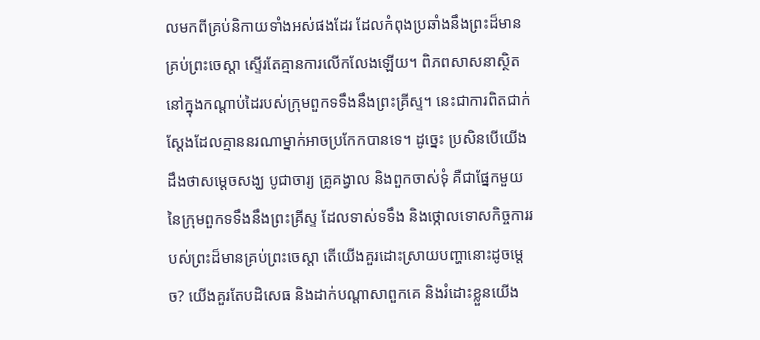លមកពីគ្រប់និកាយទាំងអស់ផងដែរ ដែលកំពុងប្រឆាំងនឹងព្រះដ៏មានគ្រប់ព្រះ‌ចេស្តា ស្ទើរតែគ្មានការលើកលែងឡើយ។ ពិភពសាសនាស្ថិតនៅក្នុងកណ្ដាប់ដៃរបស់ក្រុមពួកទទឹងនឹងព្រះគ្រីស្ទ។ នេះជាការពិតជាក់ស្តែងដែលគ្មាននរណាម្នាក់អាចប្រកែកបានទេ។ ដូច្នេះ ប្រសិនបើយើងដឹងថាសម្ដេចសង្ឃ បូជាចារ្យ គ្រូគង្វាល និងពួកចាស់ទុំ គឺជាផ្នែកមួយនៃក្រុមពួកទទឹងនឹងព្រះគ្រីស្ទ ដែលទាស់ទទឹង និងថ្កោលទោសកិច្ចការរបស់ព្រះដ៏មានគ្រប់ព្រះ‌ចេស្តា តើយើងគួរដោះស្រាយបញ្ហានោះដូចម្តេច? យើងគួរតែបដិសេធ និងដាក់បណ្តាសាពួកគេ និងរំដោះខ្លួនយើង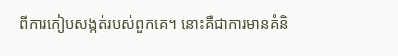ពីការកៀបសង្កត់របស់ពួកគេ។ នោះគឺជាការមានគំនិ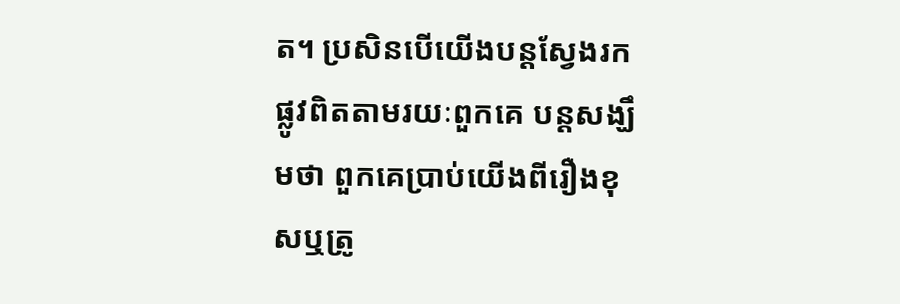ត។ ប្រសិនបើយើងបន្តស្វែងរកផ្លូវពិតតាមរយៈពួកគេ បន្តសង្ឃឹមថា ពួកគេប្រាប់យើងពីរឿងខុសឬត្រូ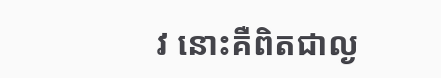វ នោះគឺពិតជាល្ង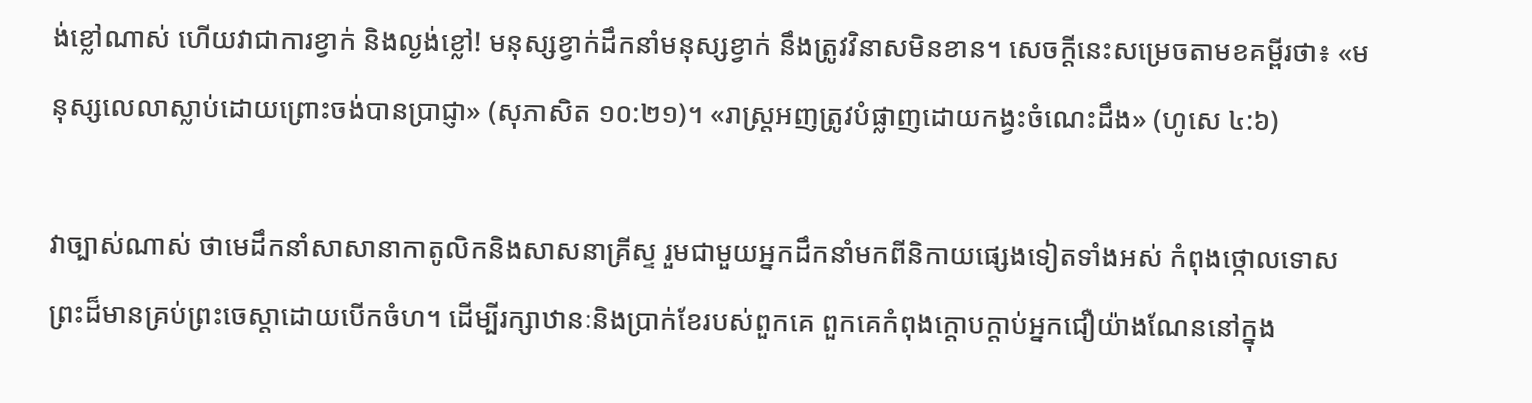ង់ខ្លៅណាស់ ហើយវាជាការខ្វាក់ និងល្ងង់ខ្លៅ! មនុស្សខ្វាក់ដឹកនាំមនុស្សខ្វាក់ នឹងត្រូវវិនាសមិនខាន។ សេចក្ដីនេះសម្រេចតាមខគម្ពីរថា៖ «មនុស្សលេលាស្លាប់ដោយព្រោះចង់បានប្រាជ្ញា» (សុភាសិត ១០:២១)។ «រាស្ត្រអញត្រូវបំផ្លាញដោយកង្វះចំណេះដឹង» (ហូសេ ៤:៦)

វាច្បាស់ណាស់ ថាមេដឹកនាំសាសានាកាតូលិកនិងសាសនាគ្រីស្ទ រួមជាមួយអ្នកដឹកនាំមកពីនិកាយផ្សេងទៀតទាំងអស់ កំពុងថ្កោលទោសព្រះដ៏មានគ្រប់ព្រះ‌ចេស្តាដោយបើកចំហ។ ដើម្បីរក្សាឋានៈនិងប្រាក់ខែរបស់ពួកគេ ពួកគេកំពុងក្តោបក្តាប់អ្នកជឿយ៉ាងណែននៅក្នុង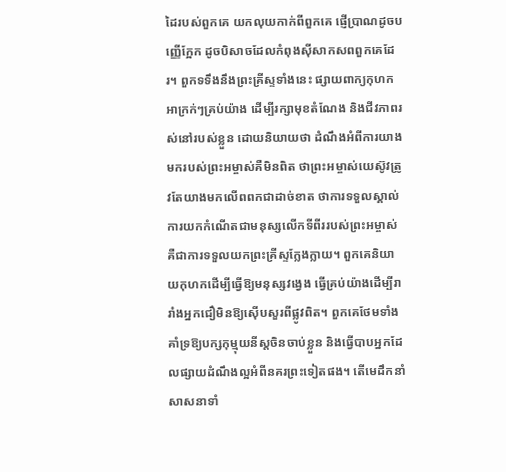ដៃរបស់ពួកគេ យកលុយកាក់ពីពួកគេ ផ្ញើប្រាណដូចបញ្ញើក្អែក ដូចបិសាចដែលកំពុងស៊ីសាកសពពួកគេដែរ។ ពួកទទឹងនឹងព្រះគ្រីស្ទទាំងនេះ ផ្សាយពាក្យកុហកអាក្រក់ៗគ្រប់យ៉ាង ដើម្បីរក្សាមុខតំណែង និងជីវភាពរស់នៅរបស់ខ្លួន ដោយនិយាយថា ដំណឹងអំពីការយាងមករបស់ព្រះអម្ចាស់គឺមិនពិត ថាព្រះអម្ចាស់យេស៊ូវត្រូវតែយាងមកលើពពកជាដាច់ខាត ថាការទទួលស្គាល់ការយកកំណើតជាមនុស្សលើកទីពីររបស់ព្រះអម្ចាស់ គឺជាការទទួលយកព្រះគ្រីស្ទក្លែងក្លាយ។ ពួកគេនិយាយកុហកដើម្បីធ្វើឱ្យមនុស្សវង្វេង ធ្វើគ្រប់យ៉ាងដើម្បីរារាំងអ្នកជឿមិនឱ្យស៊ើបសួរពីផ្លូវពិត។ ពួកគេថែមទាំងគាំទ្រឱ្យបក្សកុម្មុយនីស្តចិនចាប់ខ្លួន និងធ្វើបាបអ្នកដែលផ្សាយដំណឹងល្អអំពីនគរព្រះទៀតផង។ តើមេដឹកនាំសាសនាទាំ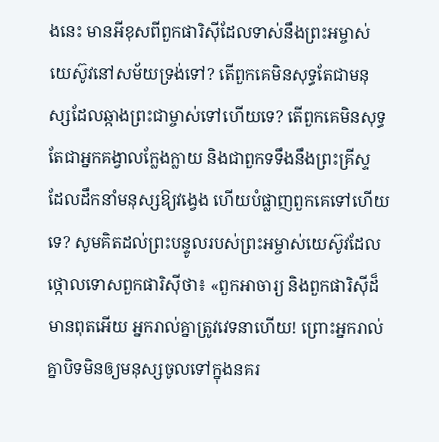ងនេះ មានអីខុសពីពួកផារិស៊ីដែលទាស់នឹងព្រះអម្ចាស់យេស៊ូវនៅសម័យទ្រង់ទៅ? តើពួកគេមិនសុទ្ធតែជាមនុស្សដែលឆ្កាងព្រះជាម្ចាស់ទៅហើយទេ? តើពួកគេមិនសុទ្ធតែជាអ្នកគង្វាលក្លែងក្លាយ និងជាពួកទទឹងនឹងព្រះគ្រីស្ទ ដែលដឹកនាំមនុស្សឱ្យវង្វេង ហើយបំផ្លាញពួកគេទៅហើយទេ? សូមគិតដល់ព្រះបន្ទូលរបស់ព្រះអម្ចាស់យេស៊ូវដែលថ្កោលទោសពួកផារិស៊ីថា៖ «ពួកអាចារ្យ និងពួកផារិស៊ីដ៏មានពុតអើយ អ្នករាល់គ្នាត្រូវវេទនាហើយ! ព្រោះអ្នករាល់គ្នាបិទមិនឲ្យមនុស្សចូលទៅក្នុងនគរ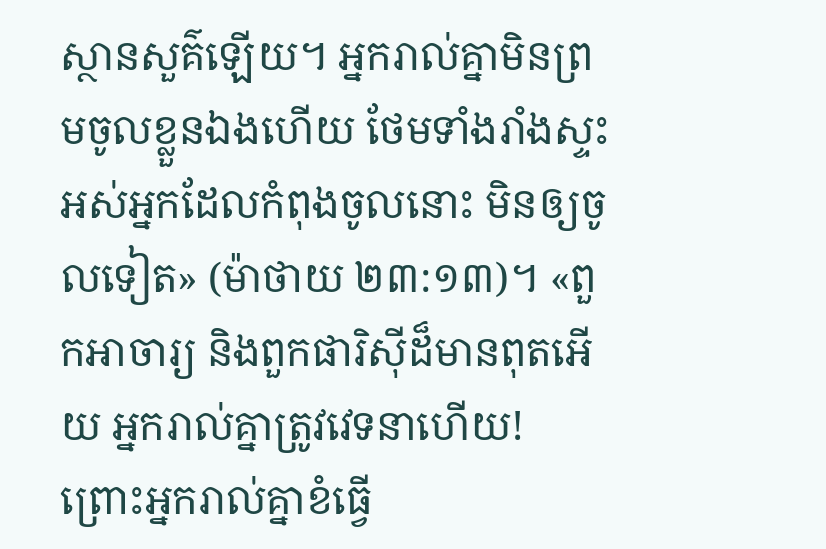ស្ថាន‌សួគ៌ឡើយ។ អ្នករាល់គ្នាមិនព្រមចូលខ្លួនឯងហើយ ថែមទាំងរាំងស្ទះអស់អ្នកដែលកំពុងចូលនោះ មិនឲ្យចូលទៀត» (ម៉ាថាយ ២៣:១៣)។ «ពួកអាចារ្យ និងពួកផារិស៊ីដ៏មានពុតអើយ អ្នករាល់គ្នាត្រូវវេទនាហើយ! ព្រោះអ្នករាល់គ្នាខំធ្វើ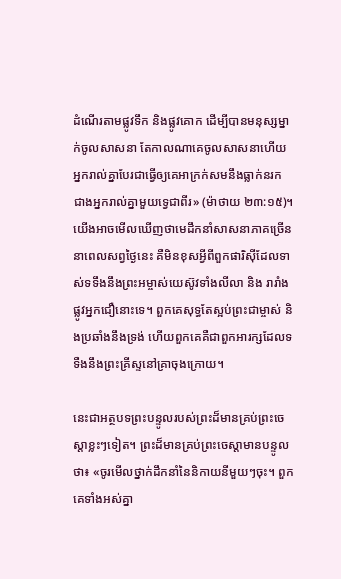ដំណើរតាមផ្លូវទឹក និងផ្លូវគោក ដើម្បីបានមនុស្សម្នាក់ចូលសាសនា តែកាលណាគេចូលសាសនាហើយ អ្នករាល់គ្នាបែរជាធ្វើឲ្យគេអាក្រក់សមនឹងធ្លាក់នរក ជាងអ្នករាល់គ្នាមួយទ្វេជាពីរ» (ម៉ាថាយ ២៣:១៥)។ យើងអាចមើលឃើញថាមេដឹកនាំសាសនាភាគច្រើននាពេលសព្វថ្ងៃនេះ គឺមិនខុសអ្វីពីពួកផារិស៊ីដែលទាស់ទទឹងនឹងព្រះអម្ចាស់យេស៊ូវទាំងលីលា និង រារាំងផ្លូវអ្នកជឿនោះទេ។ ពួកគេសុទ្ធតែស្អប់ព្រះជាម្ចាស់ និងប្រឆាំងនឹងទ្រង់ ហើយពួកគេគឺជាពួកអារក្សដែលទទឺងនឹងព្រះគ្រីស្ទនៅគ្រាចុងក្រោយ។

នេះជាអត្ថបទព្រះបន្ទូលរបស់ព្រះដ៏មានគ្រប់ព្រះចេស្តាខ្លះៗទៀត។ ព្រះដ៏មានគ្រប់ព្រះចេស្ដាមានបន្ទូលថា៖ «ចូរមើលថ្នាក់ដឹកនាំនៃនិកាយនីមួយៗចុះ។ ពួកគេទាំងអស់គ្នា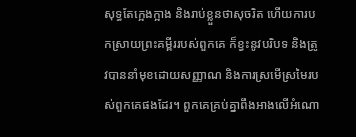សុទ្ធតែក្អេងក្អាង និងរាប់ខ្លួនថាសុចរិត ហើយការបកស្រាយព្រះគម្ពីររបស់ពួកគេ ក៏ខ្វះនូវបរិបទ និងត្រូវបាននាំមុខដោយសញ្ញាណ និងការស្រមើស្រមៃរបស់ពួកគេផងដែរ។ ពួកគេគ្រប់គ្នាពឹងអាងលើអំណោ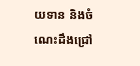យទាន និងចំណេះដឹងជ្រៅ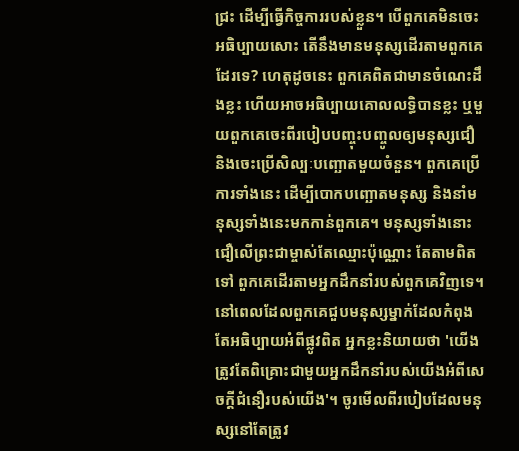ជ្រះ ដើម្បីធ្វើកិច្ចការរបស់ខ្លួន។ បើពួកគេមិនចេះអធិប្បាយសោះ តើនឹងមានមនុស្សដើរតាមពួកគេដែរទេ? ហេតុដូចនេះ ពួកគេពិតជាមានចំណេះដឹងខ្លះ ហើយអាចអធិប្បាយគោលលទ្ធិបានខ្លះ ឬមួយពួកគេចេះពីរបៀបបញ្ចុះបញ្ចូលឲ្យមនុស្សជឿ និងចេះប្រើសិល្បៈបញ្ឆោតមួយចំនួន។ ពួកគេប្រើការទាំងនេះ ដើម្បីបោកបញ្ឆោតមនុស្ស និងនាំមនុស្សទាំងនេះមកកាន់ពួកគេ។ មនុស្សទាំងនោះជឿលើព្រះជាម្ចាស់តែឈ្មោះប៉ុណ្ណោះ តែតាមពិតទៅ ពួកគេដើរតាមអ្នកដឹកនាំរបស់ពួកគេវិញទេ។ នៅពេលដែលពួកគេជួបមនុស្សម្នាក់ដែលកំពុងតែអធិប្បាយអំពីផ្លូវពិត អ្នកខ្លះនិយាយថា 'យើងត្រូវតែពិគ្រោះជាមួយអ្នកដឹកនាំរបស់យើងអំពីសេចក្តីជំនឿរបស់យើង'។ ចូរមើលពីរបៀបដែលមនុស្សនៅតែត្រូវ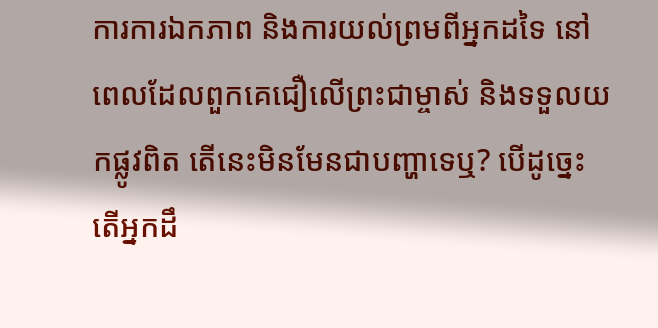ការការឯកភាព និងការយល់ព្រមពីអ្នកដទៃ នៅពេលដែលពួកគេជឿលើព្រះជាម្ចាស់ និងទទួលយកផ្លូវពិត តើនេះមិនមែនជាបញ្ហាទេឬ? បើដូច្នេះ តើអ្នកដឹ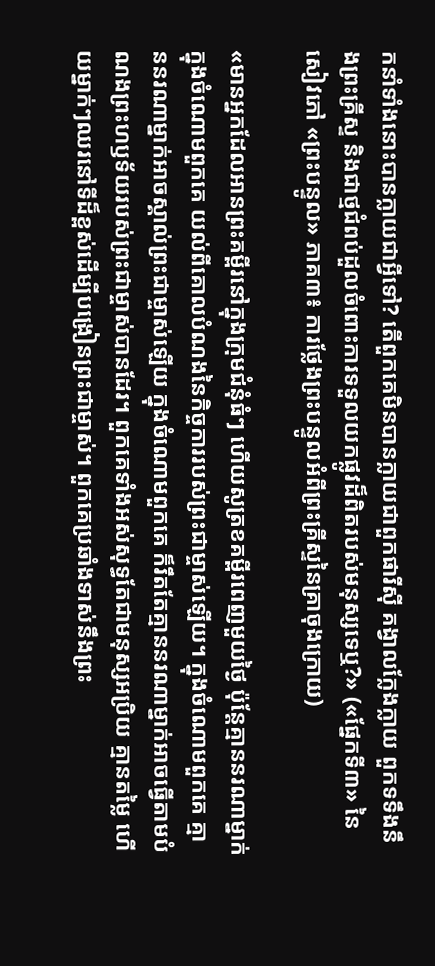កនាំទាំងនោះបានក្លាយជាអ្វីទៅ? តើពួកគេមិនបានក្លាយជាពួកផារីស៊ី គង្វាលក្លែងក្លាយ ពួកទទឹងនឹងព្រះគ្រីស្ទ និងជាថ្មជំពប់ដួលចំពោះការទទួលយកផ្លូវដ៏ពិតរបស់មនុស្សទេឬ?» («ផ្នែកទី៣» នៃសៀវភៅ «ព្រះបន្ទូល» ភាគ៣៖ ការថ្លែងព្រះបន្ទូលអំពីព្រះគ្រីស្ទនៃគ្រាចុងក្រោយ)

«មានអ្នកដែលអានព្រះគម្ពីរនៅក្នុងក្រុមជំនុំធំៗ ហើយសូត្រខគម្ពីរពេញមួយថ្ងៃ ប៉ុន្តែគ្មាននរណាម្នាក់ក្នុងចំណោមពួកគេ យល់ពីគោលបំណងនៃកិច្ចការរបស់ព្រះជាម្ចាស់ឡើយ។ ក្នុងចំណោមពួកគេ គ្មាននរណាម្នាក់អាចស្គាល់ព្រះជាម្ចាស់ឡើយ ក្នុងចំណោមពួកគេ ក៏រឹតតែគ្មាននរណាម្នាក់អាចធ្វើតាមបំណងព្រះហឫទ័យរបស់ព្រះជាម្ចាស់បានដែរ។ ពួកគេទាំងអស់សុទ្ធតែជាមនុស្សអប្រិយ គ្មានតម្លៃ ហើយម្នាក់ៗឈរនៅទីដ៏ខ្ពស់ដើម្បីបង្រៀនព្រះជាម្ចាស់។ ពួកគេប្រឆាំងទាស់នឹងព្រះ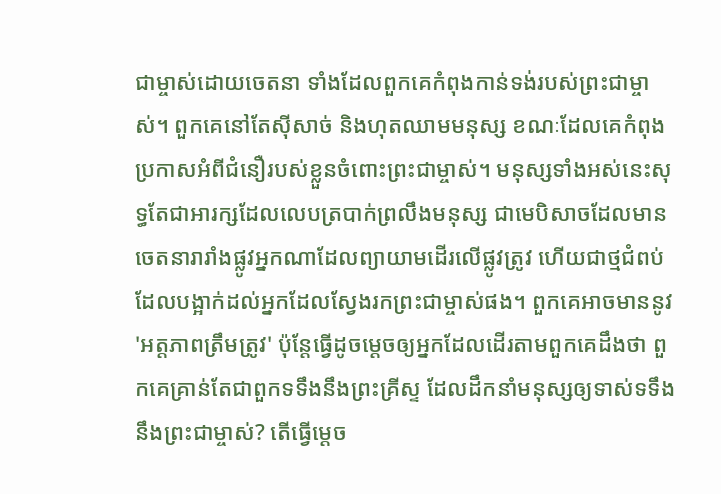ជាម្ចាស់ដោយចេតនា ទាំងដែលពួកគេកំពុងកាន់ទង់របស់ព្រះជាម្ចាស់។ ពួកគេនៅតែស៊ីសាច់ និងហុតឈាមមនុស្ស ខណៈដែលគេកំពុងប្រកាសអំពីជំនឿរបស់ខ្លួនចំពោះព្រះជាម្ចាស់។ មនុស្សទាំងអស់នេះសុទ្ធតែជាអារក្សដែលលេបត្របាក់ព្រលឹងមនុស្ស ជាមេបិសាចដែលមានចេតនារារាំងផ្លូវអ្នកណាដែលព្យាយាមដើរលើផ្លូវត្រូវ ហើយជាថ្មជំពប់ដែលបង្អាក់ដល់អ្នកដែលស្វែងរកព្រះជាម្ចាស់ផង។ ពួកគេអាចមាននូវ 'អត្តភាពត្រឹមត្រូវ' ប៉ុន្តែធ្វើដូចម្ដេចឲ្យអ្នកដែលដើរតាមពួកគេដឹងថា ពួកគេគ្រាន់តែជាពួកទទឹងនឹងព្រះគ្រីស្ទ ដែលដឹកនាំមនុស្សឲ្យទាស់ទទឹងនឹងព្រះជាម្ចាស់? តើធ្វើម្ដេច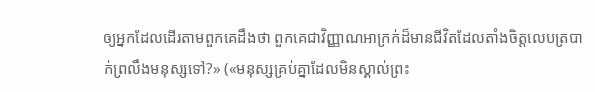ឲ្យអ្នកដែលដើរតាមពួកគេដឹងថា ពួកគេជាវិញ្ញាណអាក្រក់ដ៏មានជីវិតដែលតាំងចិត្តលេបត្របាក់ព្រលឹងមនុស្សទៅ?» («មនុស្សគ្រប់គ្នាដែលមិនស្គាល់ព្រះ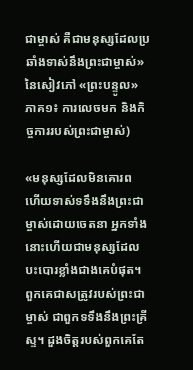ជាម្ចាស់ គឺជាមនុស្សដែលប្រឆាំងទាស់នឹងព្រះជាម្ចាស់» នៃសៀវភៅ «ព្រះបន្ទូល» ភាគ១៖ ការលេចមក និងកិច្ចការរបស់ព្រះជាម្ចាស់)

«មនុស្សដែលមិនគោរព ហើយទាស់ទទឹងនឹងព្រះជាម្ចាស់ដោយចេតនា អ្នកទាំងនោះហើយជាមនុស្សដែលបះបោរខ្លាំងជាងគេបំផុត។ ពួកគេជាសត្រូវរបស់ព្រះជាម្ចាស់ ជាពួកទទឹងនឹងព្រះគ្រីស្ទ។ ដួងចិត្តរបស់ពួកគេតែ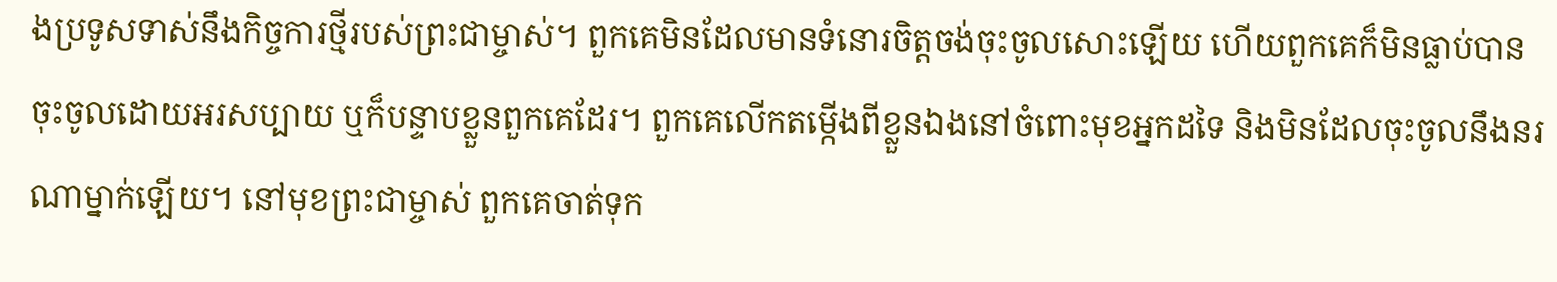ងប្រទូសទាស់នឹងកិច្ចការថ្មីរបស់ព្រះជាម្ចាស់។ ពួកគេមិនដែលមានទំនោរចិត្តចង់ចុះចូលសោះឡើយ ហើយពួកគេក៏មិនធ្លាប់បានចុះចូលដោយអរសប្បាយ ឬក៏បន្ទាបខ្លួនពួកគេដែរ។ ពួកគេលើកតម្កើងពីខ្លួនឯងនៅចំពោះមុខអ្នកដទៃ និងមិនដែលចុះចូលនឹងនរណាម្នាក់ឡើយ។ នៅមុខព្រះជាម្ចាស់ ពួកគេចាត់ទុក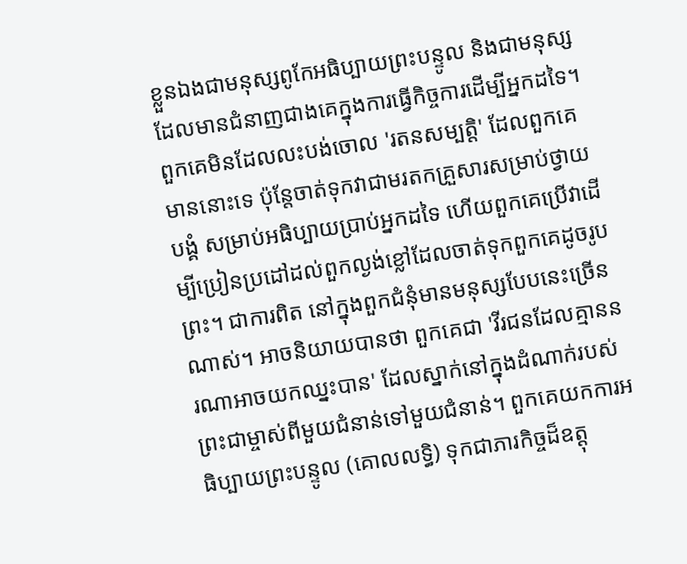ខ្លួនឯងជាមនុស្សពូកែអធិប្បាយព្រះបន្ទូល និងជាមនុស្សដែលមានជំនាញជាងគេក្នុងការធ្វើកិច្ចការដើម្បីអ្នកដទៃ។ ពួកគេមិនដែលលះបង់ចោល 'រតនសម្បត្តិ' ដែលពួកគេមាននោះទេ ប៉ុន្តែចាត់ទុកវាជាមរតកគ្រួសារសម្រាប់ថ្វាយបង្គំ សម្រាប់អធិប្បាយប្រាប់អ្នកដទៃ ហើយពួកគេប្រើវាដើម្បីប្រៀនប្រដៅដល់ពួកល្ងង់ខ្លៅដែលចាត់ទុកពួកគេដូចរូបព្រះ។ ជាការពិត នៅក្នុងពួកជំនុំមានមនុស្សបែបនេះច្រើនណាស់។ អាចនិយាយបានថា ពួកគេជា 'វីរជនដែលគ្មាននរណាអាចយកឈ្នះបាន' ដែលស្នាក់នៅក្នុងដំណាក់របស់ព្រះជាម្ចាស់ពីមួយជំនាន់ទៅមួយជំនាន់។ ពួកគេយកការអធិប្បាយព្រះបន្ទូល (គោលលទ្ធិ) ទុកជាភារកិច្ចដ៏ឧត្ដុ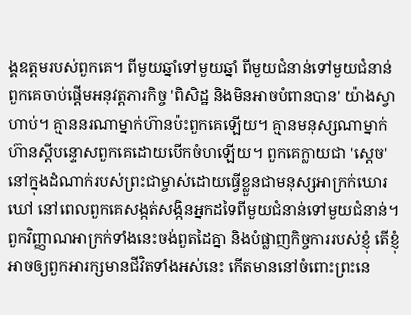ង្គឧត្ដមរបស់ពួកគេ។ ពីមួយឆ្នាំទៅមួយឆ្នាំ ពីមួយជំនាន់ទៅមួយជំនាន់ ពួកគេចាប់ផ្ដើមអនុវត្តភារកិច្ច 'ពិសិដ្ឋ និងមិនអាចបំពានបាន' យ៉ាងស្វាហាប់។ គ្មាននរណាម្នាក់ហ៊ានប៉ះពួកគេឡើយ។ គ្មានមនុស្សណាម្នាក់ហ៊ានស្ដីបន្ទោសពួកគេដោយបើកចំហឡើយ។ ពួកគេក្លាយជា 'ស្ដេច' នៅក្នុងដំណាក់របស់ព្រះជាម្ចាស់ដោយធ្វើខ្លួនជាមនុស្សអាក្រក់ឃោរឃៅ នៅពេលពួកគេសង្កត់សង្កិនអ្នកដទៃពីមួយជំនាន់ទៅមួយជំនាន់។ ពួកវិញ្ញាណអាក្រក់ទាំងនេះចង់ពួតដៃគ្នា និងបំផ្លាញកិច្ចការរបស់ខ្ញុំ តើខ្ញុំអាចឲ្យពួកអារក្សមានជីវិតទាំងអស់នេះ កើតមាននៅចំពោះព្រះនេ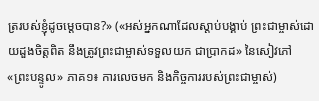ត្ររបស់ខ្ញុំដូចម្ដេចបាន?» («អស់អ្នកណាដែលស្ដាប់បង្គាប់ ព្រះជាម្ចាស់ដោយដួងចិត្តពិត នឹងត្រូវព្រះជាម្ចាស់ទទួលយក ជាប្រាកដ» នៃសៀវភៅ «ព្រះបន្ទូល» ភាគ១៖ ការលេចមក និងកិច្ចការរបស់ព្រះជាម្ចាស់)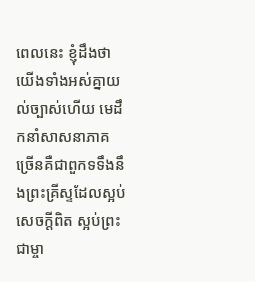ពេលនេះ ខ្ញុំដឹងថាយើងទាំងអស់គ្នាយល់ច្បាស់ហើយ មេដឹកនាំសាសនាភាគច្រើនគឺជាពួកទទឹងនឹងព្រះគ្រីស្ទដែលស្អប់សេចក្តីពិត ស្អប់ព្រះជាម្ចា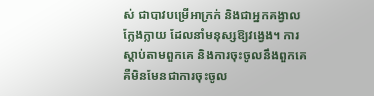ស់ ជាបាវបម្រើអាក្រក់ និងជាអ្នកគង្វាលក្លែងក្លាយ ដែលនាំមនុស្សឱ្យវង្វេង។ ការស្តាប់តាមពួកគេ និងការចុះចូលនឹងពួកគេ គឺមិនមែនជាការចុះចូល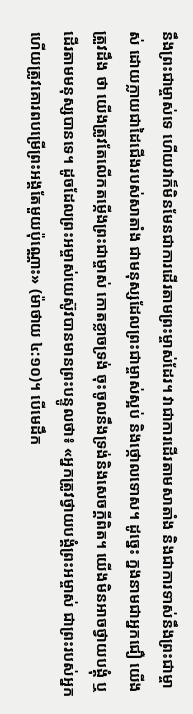នឹងព្រះជាម្ចាស់ទេ ហើយវាក៏មិនមែនជាការដើរតាមព្រះម្ចាស់ដែរ។ វាជាការដើរតាមសាតាំង និងជាការទាស់នឹងព្រះជាម្ចាស់ ដោយក្លាយជាដៃជើងរបស់សាតាំង ជាមនុស្សដែលព្រះជាម្ចាស់ស្អប់ និងថ្កោលទោស។ ដូច្នេះ ក្នងនាមជាអ្នកជឿ យើងត្រួវដឹង ថា យើងត្រូវតែលើកតម្កើងព្រះជាម្ចាស់ កោតខ្លាចទ្រង់ ចុះចូលនឹងទ្រង់និងសេចក្តីពិត។ យើងមិនអាចថ្វាយបង្គុំ ឬដើរតាមមនុស្សបានទេ។ ដូចដែលព្រះអម្ចាស់យេស៊ូវបានមានព្រះបន្ទូលថា៖ «អ្នកត្រូវថ្វាយ‌បង្គំព្រះ‌អម្ចាស់ ជាព្រះ‌របស់អ្នក ហើយត្រូវគោរពបម្រើព្រះ‌អង្គតែមួយប៉ុណ្ណោះ» (ម៉ាថាយ ៤:១០)។ បើមេដឹក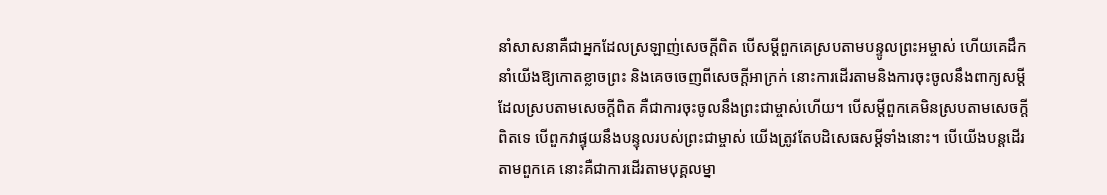នាំសាសនាគឺជាអ្នកដែលស្រឡាញ់សេចក្ដីពិត បើសម្តីពួកគេស្របតាមបន្ទូលព្រះអម្ចាស់ ហើយគេដឹកនាំយើងឱ្យកោតខ្លាចព្រះ និងគេចចេញពីសេចក្ដីអាក្រក់ នោះការដើរតាមនិងការចុះចូលនឹងពាក្យសម្តីដែលស្របតាមសេចក្តីពិត គឺជាការចុះចូលនឹងព្រះជាម្ចាស់ហើយ។ បើសម្តីពួកគេមិនស្របតាមសេចក្តីពិតទេ បើពួកវាផ្ទុយនឹងបន្ទុលរបស់ព្រះជាម្ចាស់ យើងត្រូវតែបដិសេធសម្ដីទាំងនោះ។ បើយើងបន្តដើរតាមពួកគេ នោះគឺជាការដើរតាមបុគ្គលម្នា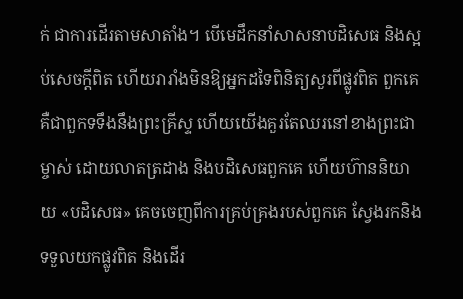ក់ ជាការដើរតាមសាតាំង។ បើមេដឹកនាំសាសនាបដិសេធ និងស្អប់សេចក្តីពិត ហើយរារាំងមិនឱ្យអ្នកដទៃពិនិត្យសួរពីផ្លូវពិត ពួកគេគឺជាពួកទទឹងនឹងព្រះគ្រីស្ទ ហើយយើងគួរតែឈរនៅខាងព្រះជាម្ចាស់ ដោយលាតត្រដាង និងបដិសេធពួកគេ ហើយហ៊ាននិយាយ «បដិសេធ» គេចចេញពីការគ្រប់គ្រងរបស់ពួកគេ ស្វែងរកនិងទទួលយកផ្លូវពិត និងដើរ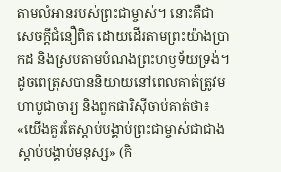តាមលំអានរបស់ព្រះជាម្ចាស់។ នោះគឺជាសេចក្តីជំនឿពិត ដោយដើរតាមព្រះយ៉ាងប្រាកដ និងស្របតាមបំណងព្រះហឫទ័យទ្រង់។ ដូចពេត្រុសបាននិយាយនៅពេលគាត់ត្រូវមហាបូជាចារ្យ និងពួកផារិស៊ីចាប់គាត់ថា៖ «យើងគួរតែស្ដាប់បង្គាប់ព្រះជាម្ចាស់ជាជាងស្ដាប់បង្គាប់មនុស្ស» (កិ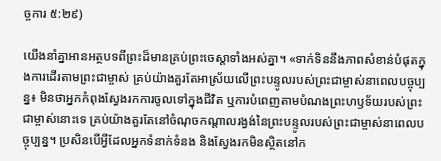ច្ចការ ៥:២៩)

យើងនាំគ្នាអានអត្ថបទពីព្រះដ៏មានគ្រប់ព្រះចេស្ដាទាំងអស់គ្នា។ «ទាក់ទិននឹងភាពសំខាន់បំផុតក្នុងការដើរតាមព្រះជាម្ចាស់ គ្រប់យ៉ាងគួរតែអាស្រ័យលើព្រះបន្ទូលរបស់ព្រះជាម្ចាស់នាពេលបច្ចុប្បន្ន៖ មិនថាអ្នកកំពុងស្វែងរកការចូលទៅក្នុងជីវិត ឬការបំពេញតាមបំណងព្រះហឫទ័យរបស់ព្រះជាម្ចាស់នោះទេ គ្រប់យ៉ាងគួរតែនៅចំណុចកណ្តាលរង្វង់នៃព្រះបន្ទូលរបស់ព្រះជាម្ចាស់នាពេលបច្ចុប្បន្ន។ ប្រសិនបើអ្វីដែលអ្នកទំនាក់ទំនង និងស្វែងរកមិនស្ថិតនៅក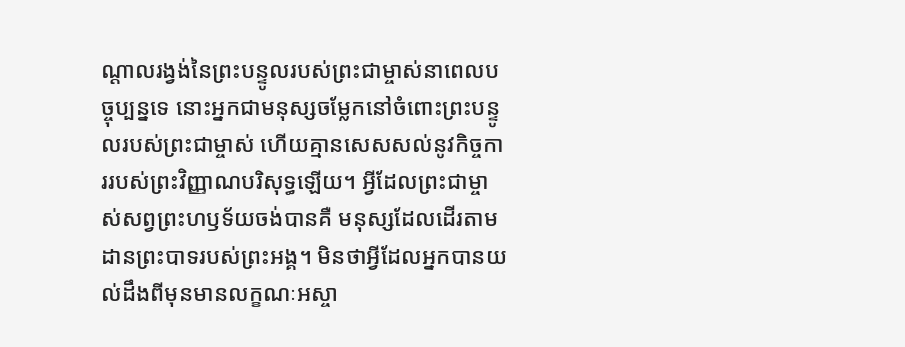ណ្ដាលរង្វង់នៃព្រះបន្ទូលរបស់ព្រះជាម្ចាស់នាពេលបច្ចុប្បន្នទេ នោះអ្នកជាមនុស្សចម្លែកនៅចំពោះព្រះបន្ទូលរបស់ព្រះជាម្ចាស់ ហើយគ្មានសេសសល់នូវកិច្ចការរបស់ព្រះវិញ្ញាណបរិសុទ្ធឡើយ។ អ្វីដែលព្រះជាម្ចាស់សព្វព្រះហឫទ័យចង់បានគឺ មនុស្សដែលដើរតាមដានព្រះបាទរបស់ព្រះអង្គ។ មិនថាអ្វីដែលអ្នកបានយល់ដឹងពីមុនមានលក្ខណៈអស្ចា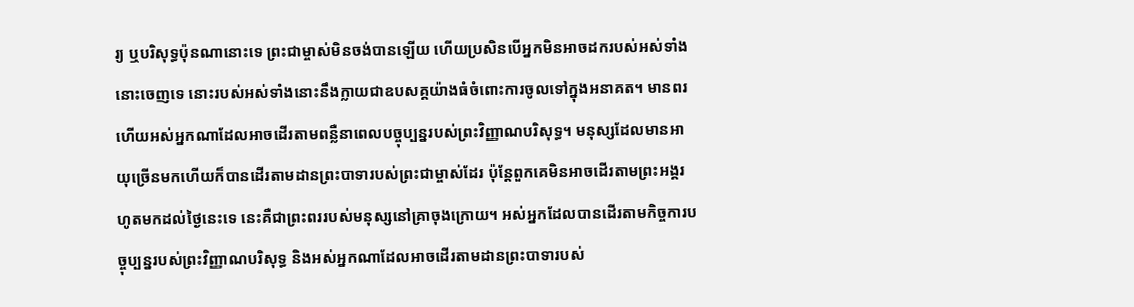រ្យ ឬបរិសុទ្ធប៉ុនណានោះទេ ព្រះជាម្ចាស់មិនចង់បានឡើយ ហើយប្រសិនបើអ្នកមិនអាចដករបស់អស់ទាំងនោះចេញទេ នោះរបស់អស់ទាំងនោះនឹងក្លាយជាឧបសគ្គយ៉ាងធំចំពោះការចូលទៅក្នុងអនាគត។ មានពរហើយអស់អ្នកណាដែលអាចដើរតាមពន្លឺនាពេលបច្ចុប្បន្នរបស់ព្រះវិញ្ញាណបរិសុទ្ធ។ មនុស្សដែលមានអាយុច្រើនមកហើយក៏បានដើរតាមដានព្រះបាទារបស់ព្រះជាម្ចាស់ដែរ ប៉ុន្ដែពួកគេមិនអាចដើរតាមព្រះអង្គរហូតមកដល់ថ្ងៃនេះទេ នេះគឺជាព្រះពររបស់មនុស្សនៅគ្រាចុងក្រោយ។ អស់អ្នកដែលបានដើរតាមកិច្ចការបច្ចុប្បន្នរបស់ព្រះវិញ្ញាណបរិសុទ្ធ និងអស់អ្នកណាដែលអាចដើរតាមដានព្រះបាទារបស់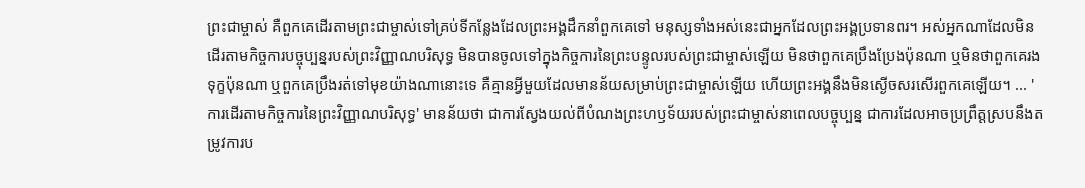ព្រះជាម្ចាស់ គឺពួកគេដើរតាមព្រះជាម្ចាស់ទៅគ្រប់ទីកន្លែងដែលព្រះអង្គដឹកនាំពួកគេទៅ មនុស្សទាំងអស់នេះជាអ្នកដែលព្រះអង្គប្រទានពរ។ អស់អ្នកណាដែលមិនដើរតាមកិច្ចការបច្ចុប្បន្នរបស់ព្រះវិញ្ញាណបរិសុទ្ធ មិនបានចូលទៅក្នុងកិច្ចការនៃព្រះបន្ទូលរបស់ព្រះជាម្ចាស់ឡើយ មិនថាពួកគេប្រឹងប្រែងប៉ុនណា ឬមិនថាពួកគេរងទុក្ខប៉ុនណា ឬពួកគេប្រឹងរត់ទៅមុខយ៉ាងណានោះទេ គឺគ្មានអ្វីមួយដែលមានន័យសម្រាប់ព្រះជាម្ចាស់ឡើយ ហើយព្រះអង្គនឹងមិនស្ងើចសរសើរពួកគេឡើយ។ ... 'ការដើរតាមកិច្ចការនៃព្រះវិញ្ញាណបរិសុទ្ធ' មានន័យថា ជាការស្វែងយល់ពីបំណងព្រះហឫទ័យរបស់ព្រះជាម្ចាស់នាពេលបច្ចុប្បន្ន ជាការដែលអាចប្រព្រឹត្ដស្របនឹងតម្រូវការប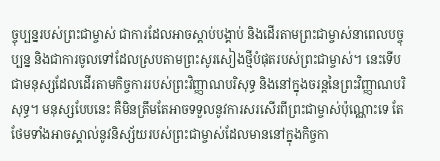ច្ចុប្បន្នរបស់ព្រះជាម្ចាស់ ជាការដែលអាចស្ដាប់បង្គាប់ និងដើរតាមព្រះជាម្ចាស់នាពេលបច្ចុប្បន្ន និងជាការចូលទៅដែលស្របតាមព្រះសូរសៀងថ្មីបំផុតរបស់ព្រះជាម្ចាស់។ នេះទើបជាមនុស្សដែលដើរតាមកិច្ចការរបស់ព្រះវិញ្ញាណបរិសុទ្ធ និងនៅក្នុងចរន្ដនៃព្រះវិញ្ញាណបរិសុទ្ធ។ មនុស្សបែបនេះ គឺមិនត្រឹមតែអាចទទួលនូវការសរសើរពីព្រះជាម្ចាស់ប៉ុណ្ណោះទេ តែថែមទាំងអាចស្គាល់នូវនិស្ស័យរបស់ព្រះជាម្ចាស់ដែលមាននៅក្នុងកិច្ចកា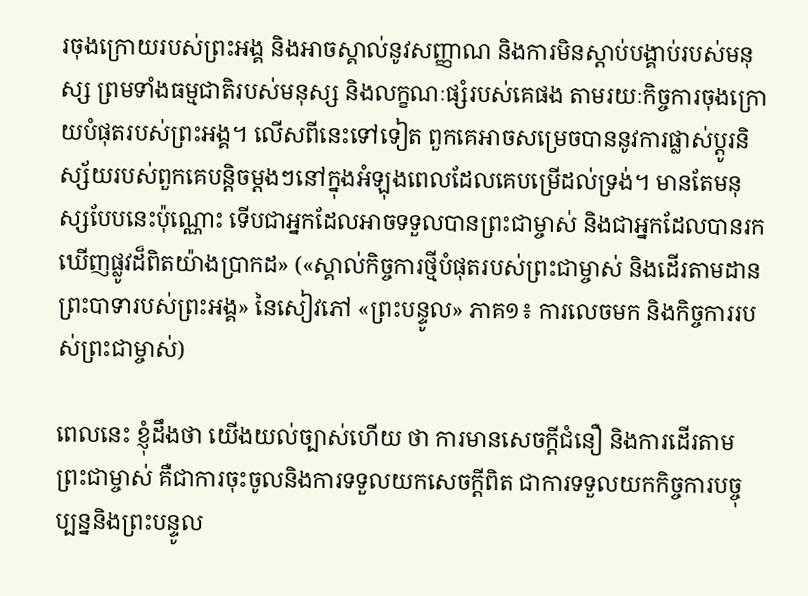រចុងក្រោយរបស់ព្រះអង្គ និងអាចស្គាល់នូវសញ្ញាណ និងការមិនស្ដាប់បង្គាប់របស់មនុស្ស ព្រមទាំងធម្មជាតិរបស់មនុស្ស និងលក្ខណៈផ្សំរបស់គេផង តាមរយៈកិច្ចការចុងក្រោយបំផុតរបស់ព្រះអង្គ។ លើសពីនេះទៅទៀត ពួកគេអាចសម្រេចបាននូវការផ្លាស់ប្ដូរនិស្ស័យរបស់ពួកគេបន្ដិចម្ដងៗនៅក្នុងអំឡុងពេលដែលគេបម្រើដល់ទ្រង់។ មានតែមនុស្សបែបនេះប៉ុណ្ណោះ ទើបជាអ្នកដែលអាចទទួលបានព្រះជាម្ចាស់ និងជាអ្នកដែលបានរកឃើញផ្លូវដ៏ពិតយ៉ាងប្រាកដ» («ស្គាល់កិច្ចការថ្មីបំផុតរបស់ព្រះជាម្ចាស់ និងដើរតាមដានព្រះបាទារបស់ព្រះអង្គ» នៃសៀវភៅ «ព្រះបន្ទូល» ភាគ១៖ ការលេចមក និងកិច្ចការរបស់ព្រះជាម្ចាស់)

ពេលនេះ ខ្ញុំដឹងថា យើងយល់ច្បាស់ហើយ ថា ការមានសេចក្តីជំនឿ និងការដើរតាមព្រះជាម្ចាស់ គឺជាការចុះចូលនិងការទទួលយកសេចក្តីពិត ជាការទទួលយកកិច្ចការបច្ចុប្បន្ននិងព្រះបន្ទូល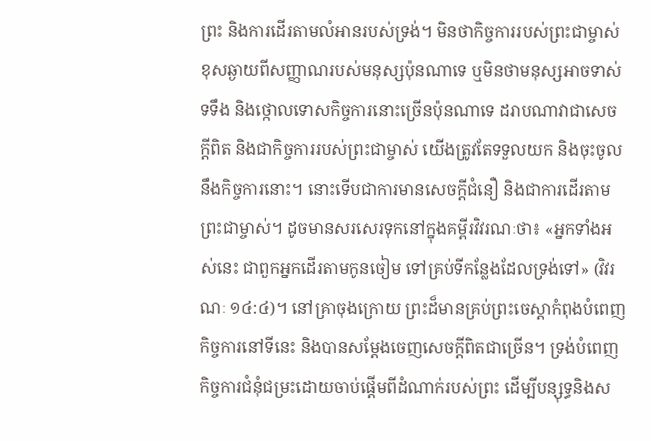ព្រះ និងការដើរតាមលំអានរបស់ទ្រង់។ មិនថាកិច្ចការរបស់ព្រះជាម្ចាស់ខុសឆ្ងាយពីសញ្ញាណរបស់មនុស្សប៉ុនណាទេ ឬមិនថាមនុស្សអាចទាស់ទទឹង និងថ្កោលទោសកិច្ចការនោះច្រើនប៉ុនណាទេ ដរាបណាវាជាសេចក្តីពិត និងជាកិច្ចការរបស់ព្រះជាម្ចាស់ យើងត្រូវតែទទួលយក និងចុះចូលនឹងកិច្ចការនោះ។ នោះទើបជាការមានសេចក្តីជំនឿ និងជាការដើរតាមព្រះជាម្ចាស់។ ដូចមានសរសេរទុកនៅក្នុងគម្ពីរវិវរណៈថា៖ «អ្នកទាំងអស់នេះ ជាពួកអ្នកដើរតាមកូនចៀម ទៅគ្រប់ទីកន្លែងដែលទ្រង់ទៅ» (វិវរណៈ ១៤:៤)។ នៅគ្រាចុងក្រោយ ព្រះដ៏មានគ្រប់ព្រះចេស្តាកំពុងបំពេញកិច្ចការនៅទីនេះ និងបានសម្តែងចេញសេចក្តីពិតជាច្រើន។ ទ្រង់បំពេញកិច្ចការជំនុំជម្រះដោយចាប់ផ្ដើមពីដំណាក់របស់ព្រះ ដើម្បីបន្សុទ្ធនិងស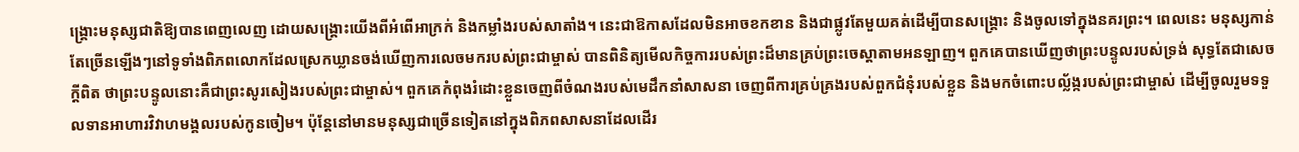ង្គ្រោះមនុស្សជាតិឱ្យបានពេញលេញ ដោយសង្គ្រោះយើងពីអំពើអាក្រក់ និងកម្លាំងរបស់សាតាំង។ នេះជាឱកាសដែលមិនអាចខកខាន និងជាផ្លូវតែមួយគត់ដើម្បីបានសង្គ្រោះ និងចូលទៅក្នុងនគរព្រះ។ ពេលនេះ មនុស្សកាន់តែច្រើនឡើងៗនៅទូទាំងពិភពលោកដែលស្រេកឃ្លានចង់ឃើញការលេចមករបស់ព្រះជាម្ចាស់ បានពិនិត្យមើលកិច្ចការរបស់ព្រះដ៏មានគ្រប់ព្រះ‌ចេស្តាតាមអនឡាញ។ ពួកគេបានឃើញថាព្រះបន្ទូលរបស់ទ្រង់ សុទ្ធតែជាសេចក្ដីពិត ថាព្រះបន្ទូលនោះគឺជាព្រះសូរសៀងរបស់ព្រះជាម្ចាស់។ ពួកគេកំពុងរំដោះខ្លួនចេញពីចំណងរបស់មេដឹកនាំសាសនា ចេញពីការគ្រប់គ្រងរបស់ពួកជំនុំរបស់ខ្លួន និងមកចំពោះបល្ល័ង្ករបស់ព្រះជាម្ចាស់ ដើម្បីចូលរួមទទួលទានអាហារវិវាហមង្គលរបស់កូនចៀម។ ប៉ុន្តែនៅមានមនុស្សជាច្រើនទៀតនៅក្នុងពិភពសាសនាដែលដើរ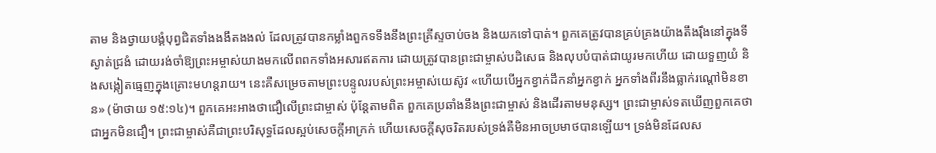តាម និងថ្វាយបង្គំបុព្វជិតទាំងងងឹតងងល់ ដែលត្រូវបានកម្លាំងពួកទទឹងនឹងព្រះគ្រីស្ទចាប់ចង និងយកទៅបាត់។ ពួកគេត្រូវបានគ្រប់គ្រងយ៉ាងតឹងរ៉ឹងនៅក្នុងទីស្ងាត់ជ្រងំ ដោយរង់ចាំឱ្យព្រះអម្ចាស់យាងមកលើពពកទាំងអសារឥតការ ដោយត្រូវបានព្រះជាម្ចាស់បដិសេធ និងលុបបំបាត់ជាយូរមកហើយ ដោយទួញយំ និងសង្កៀតធ្មេញក្នុងគ្រោះមហន្តរាយ។ នេះគឺសម្រេចតាមព្រះបន្ទូលរបស់ព្រះអម្ចាស់យេស៊ូវ «ហើយបើអ្នកខ្វាក់ដឹកនាំអ្នកខ្វាក់ អ្នកទាំងពីរនឹងធ្លាក់រណ្ដៅមិនខាន» (ម៉ាថាយ ១៥:១៤)។ ពួកគេអះអាងថាជឿលើព្រះជាម្ចាស់ ប៉ុន្តែតាមពិត ពួកគេប្រឆាំងនឹងព្រះជាម្ចាស់ និងដើរតាមមនុស្ស។ ព្រះជាម្ចាស់ទតឃើញពួកគេថាជាអ្នកមិនជឿ។ ព្រះជាម្ចាស់គឺជាព្រះបរិសុទ្ធដែលស្អប់សេចក្តីអាក្រក់ ហើយសេចក្តីសុចរិតរបស់ទ្រង់គឺមិនអាចប្រមាថបានឡើយ។ ទ្រង់មិនដែលស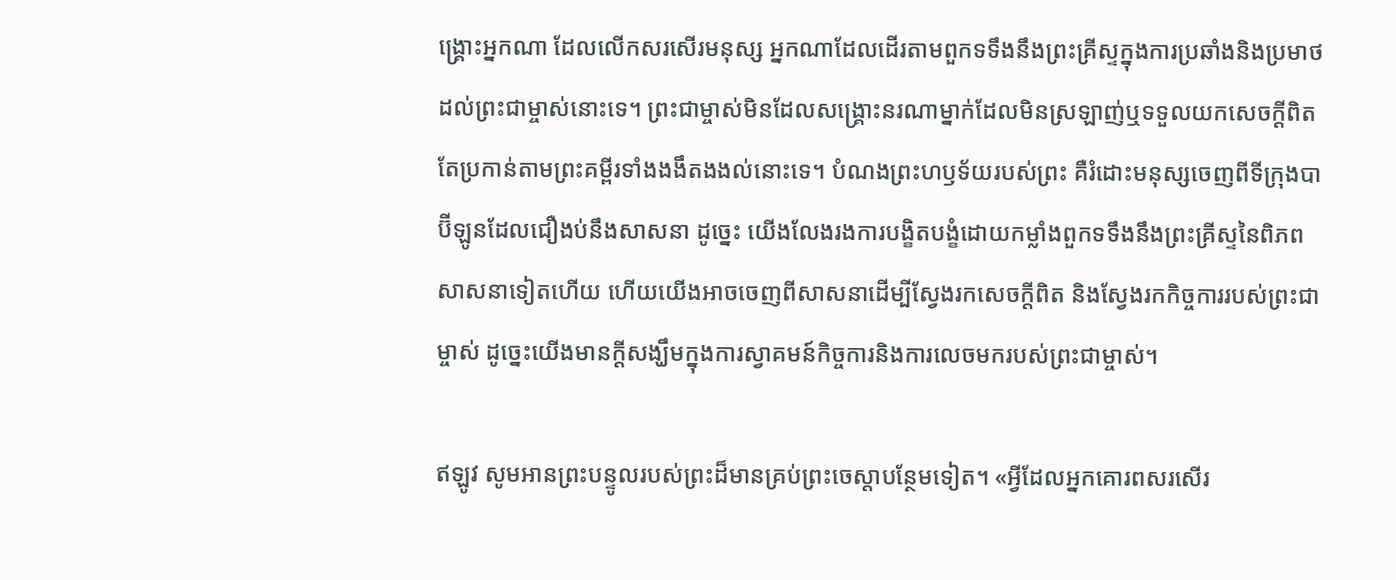ង្គ្រោះអ្នកណា ដែលលើកសរសើរមនុស្ស អ្នកណាដែលដើរតាមពួកទទឹងនឹងព្រះគ្រីស្ទក្នុងការប្រឆាំងនិងប្រមាថដល់ព្រះជាម្ចាស់នោះទេ។ ព្រះជាម្ចាស់មិនដែលសង្គ្រោះនរណាម្នាក់ដែលមិនស្រឡាញ់ឬទទួលយកសេចក្តីពិត តែប្រកាន់តាមព្រះគម្ពីរទាំងងងឹតងងល់នោះទេ។ បំណងព្រះហឫទ័យរបស់ព្រះ គឺរំដោះមនុស្សចេញពីទីក្រុងបាប៊ីឡូនដែលជឿងប់នឹងសាសនា ដូច្នេះ យើងលែងរងការបង្ខិតបង្ខំដោយកម្លាំងពួកទទឹងនឹងព្រះគ្រីស្ទនៃពិភពសាសនាទៀតហើយ ហើយយើងអាចចេញពីសាសនាដើម្បីស្វែងរកសេចក្តីពិត និងស្វែងរកកិច្ចការរបស់ព្រះជាម្ចាស់ ដូច្នេះយើងមានក្តីសង្ឃឹមក្នុងការស្វាគមន៍កិច្ចការនិងការលេចមករបស់ព្រះជាម្ចាស់។

ឥឡូវ សូមអានព្រះបន្ទូលរបស់ព្រះដ៏មានគ្រប់ព្រះចេស្តាបន្ថែមទៀត។ «អ្វីដែលអ្នកគោរពសរសើរ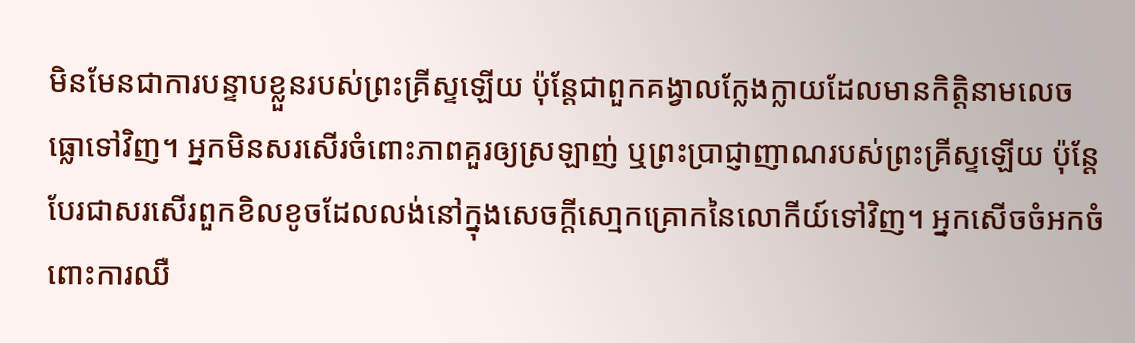មិនមែនជាការបន្ទាបខ្លួនរបស់ព្រះគ្រីស្ទឡើយ ប៉ុន្តែជាពួកគង្វាលក្លែងក្លាយដែលមានកិត្តិនាមលេចធ្លោទៅវិញ។ អ្នកមិនសរសើរចំពោះភាពគួរឲ្យស្រឡាញ់ ឬព្រះប្រាជ្ញាញាណរបស់ព្រះគ្រីស្ទឡើយ ប៉ុន្តែបែរជាសរសើរពួកខិលខូចដែលលង់នៅក្នុងសេចក្តីសោ្មកគ្រោកនៃលោកីយ៍ទៅវិញ។ អ្នកសើចចំអកចំពោះការឈឺ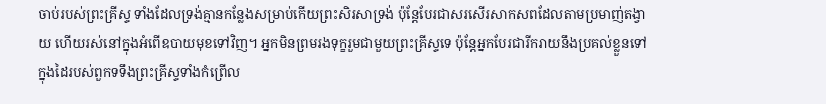ចាប់របស់ព្រះគ្រីស្ទ ទាំងដែលទ្រង់គ្មានកន្លែងសម្រាប់កើយព្រះសិរសាទ្រង់ ប៉ុន្តែបែរជាសរសើរសាកសពដែលតាមប្រមាញ់តង្វាយ ហើយរស់នៅក្នុងអំពើឧបាយមុខទៅវិញ។ អ្នកមិនព្រមរងទុក្ខរួមជាមួយព្រះគ្រីស្ទទេ ប៉ុន្តែអ្នកបែរជារីករាយនឹងប្រគល់ខ្លួនទៅក្នុងដៃរបស់ពួកទទឹងព្រះគ្រីស្ទទាំងកំព្រើល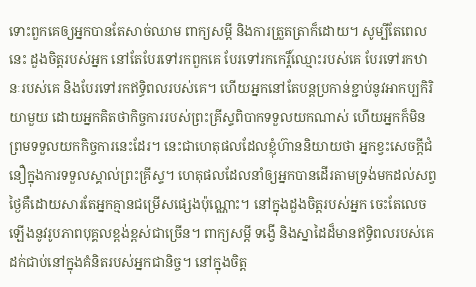ទោះពួកគេឲ្យអ្នកបានតែសាច់ឈាម ពាក្យសម្ដី និងការត្រួតត្រាក៏ដោយ។ សូម្បីតែពេលនេះ ដួងចិត្តរបស់អ្នក នៅតែបែរទៅរកពួកគេ បែរទៅរកកេរ្តិ៍ឈ្មោះរបស់គេ បែរទៅរកឋានៈរបស់គេ និងបែរទៅរកឥទ្ធិពលរបស់គេ។ ហើយអ្នកនៅតែបន្តប្រកាន់ខ្ជាប់នូវអាកប្បកិរិយាមួយ ដោយអ្នកគិតថាកិច្ចការរបស់ព្រះគ្រីស្ទពិបាកទទួលយកណាស់ ហើយអ្នកក៏មិនព្រមទទួលយកកិច្ចការនេះដែរ។ នេះជាហេតុផលដែលខ្ញុំហ៊ាននិយាយថា អ្នកខ្វះសេចក្តីជំនឿក្នុងការទទួលស្គាល់ព្រះគ្រីស្ទ។ ហេតុផលដែលនាំឲ្យអ្នកបានដើរតាមទ្រង់មកដល់សព្វថ្ងៃគឺដោយសារតែអ្នកគ្មានជម្រើសផ្សេងប៉ុណ្ណោះ។ នៅក្នុងដួងចិត្តរបស់អ្នក ចេះតែលេចឡើងនូវរូបភាពបុគ្គលខ្ពង់ខ្ពស់ជាច្រើន។ ពាក្យសម្ដី ទង្វើ និងស្នាដៃដ៏មានឥទ្ធិពលរបស់គេ ដក់ជាប់នៅក្នុងគំនិតរបស់អ្នកជានិច្ច។ នៅក្នុងចិត្ត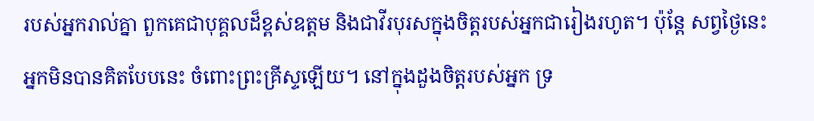របស់អ្នករាល់គ្នា ពួកគេជាបុគ្គលដ៏ខ្ពស់ឧត្តម និងជាវីរបុរសក្នុងចិត្តរបស់អ្នកជារៀងរហូត។ ប៉ុន្តែ សព្វថ្ងៃនេះអ្នកមិនបានគិតបែបនេះ ចំពោះព្រះគ្រីស្ទឡើយ។ នៅក្នុងដួងចិត្តរបស់អ្នក ទ្រ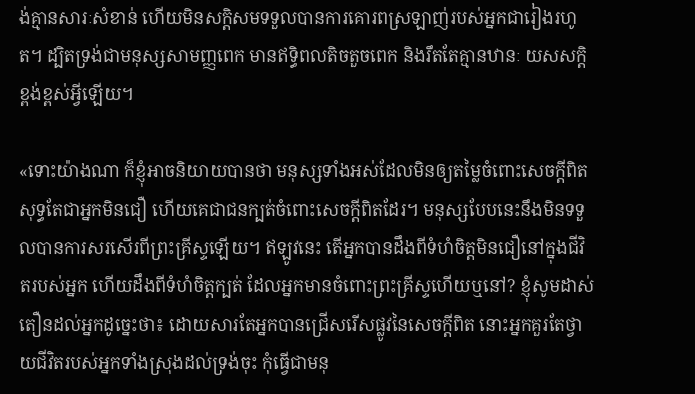ង់គ្មានសារៈសំខាន់ ហើយមិនសក្ដិសមទទួលបានការគោរពស្រឡាញ់របស់អ្នកជារៀងរហូត។ ដ្បិតទ្រង់ជាមនុស្សសាមញ្ញពេក មានឥទ្ធិពលតិចតួចពេក និងរឹតតែគ្មានឋានៈ យសសក្ដិ ខ្ពង់ខ្ពស់អ្វីឡើយ។

«ទោះយ៉ាងណា ក៏ខ្ញុំអាចនិយាយបានថា មនុស្សទាំងអស់ដែលមិនឲ្យតម្លៃចំពោះសេចក្តីពិត សុទ្ធតែជាអ្នកមិនជឿ ហើយគេជាជនក្បត់ចំពោះសេចក្តីពិតដែរ។ មនុស្សបែបនេះនឹងមិនទទួលបានការសរសើរពីព្រះគ្រីស្ទឡើយ។ ឥឡូវនេះ តើអ្នកបានដឹងពីទំហំចិត្តមិនជឿនៅក្នុងជីវិតរបស់អ្នក ហើយដឹងពីទំហំចិត្តក្បត់ ដែលអ្នកមានចំពោះព្រះគ្រីស្ទហើយឬនៅ? ខ្ញុំសូមដាស់តឿនដល់អ្នកដូច្នេះថា៖ ដោយសារតែអ្នកបានជ្រើសរើសផ្លូវនៃសេចក្តីពិត នោះអ្នកគួរតែថ្វាយជីវិតរបស់អ្នកទាំងស្រុងដល់ទ្រង់ចុះ កុំធ្វើជាមនុ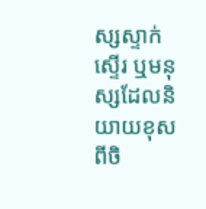ស្សស្ទាក់ស្ទើរ ឬមនុស្សដែលនិយាយខុសពីចិ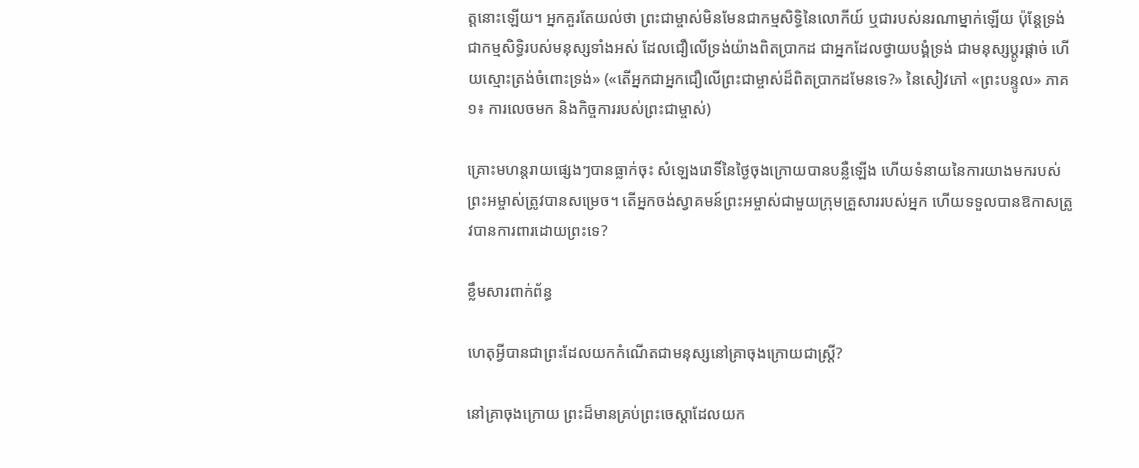ត្តនោះឡើយ។ អ្នកគួរតែយល់ថា ព្រះជាម្ចាស់មិនមែនជាកម្មសិទ្ធិនៃលោកីយ៍ ឬជារបស់នរណាម្នាក់ឡើយ ប៉ុន្តែទ្រង់ជាកម្មសិទ្ធិរបស់មនុស្សទាំងអស់ ដែលជឿលើទ្រង់យ៉ាងពិតប្រាកដ ជាអ្នកដែលថ្វាយបង្គំទ្រង់ ជាមនុស្សប្ដូរផ្ដាច់ ហើយស្មោះត្រង់ចំពោះទ្រង់» («តើអ្នកជាអ្នកជឿលើព្រះជាម្ចាស់ដ៏ពិតប្រាកដមែនទេ?» នៃសៀវភៅ «ព្រះបន្ទូល» ភាគ១៖ ការលេចមក និងកិច្ចការរបស់ព្រះជាម្ចាស់)

គ្រោះមហន្តរាយផ្សេងៗបានធ្លាក់ចុះ សំឡេងរោទិ៍នៃថ្ងៃចុងក្រោយបានបន្លឺឡើង ហើយទំនាយនៃការយាងមករបស់ព្រះអម្ចាស់ត្រូវបានសម្រេច។ តើអ្នកចង់ស្វាគមន៍ព្រះអម្ចាស់ជាមួយក្រុមគ្រួសាររបស់អ្នក ហើយទទួលបានឱកាសត្រូវបានការពារដោយព្រះទេ?

ខ្លឹមសារពាក់ព័ន្ធ

ហេតុអ្វីបានជាព្រះដែលយកកំណើតជាមនុស្សនៅគ្រាចុងក្រោយជាស្ត្រី?

នៅគ្រាចុងក្រោយ ព្រះដ៏មានគ្រប់ព្រះចេស្ដាដែលយក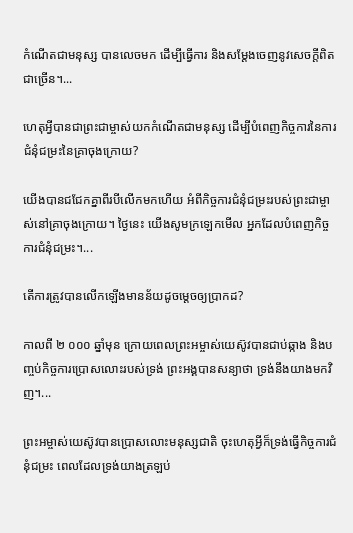កំណើតជាមនុស្ស បានលេចមក ដើម្បីធ្វើការ និងសម្ដែងចេញនូវសេចក្តីពិតជាច្រើន។...

ហេតុអ្វីបានជាព្រះជាម្ចាស់យកកំណើតជាមនុស្ស ដើម្បីបំពេញកិច្ចការនៃការជំនុំជម្រះនៃគ្រាចុងក្រោយ?

យើងបានជជែកគ្នាពីរបីលើកមកហើយ អំពីកិច្ចការជំនុំជម្រះរបស់ព្រះជាម្ចាស់នៅគ្រាចុងក្រោយ។ ថ្ងៃនេះ យើងសូមក្រឡេកមើល អ្នកដែលបំពេញកិច្ចការជំនុំជម្រះ។...

តើការត្រូវបានលើកឡើងមានន័យដូចម្ដេចឲ្យប្រាកដ?

កាលពី ២ ០០០ ឆ្នាំមុន ក្រោយពេលព្រះអម្ចាស់យេស៊ូវបានជាប់ឆ្កាង និងបញ្ចប់កិច្ចការប្រោសលោះរបស់ទ្រង់ ព្រះអង្គបានសន្យាថា ទ្រង់នឹងយាងមកវិញ។...

ព្រះអម្ចាស់យេស៊ូវបានប្រោសលោះមនុស្សជាតិ ចុះហេតុអ្វីក៏ទ្រង់ធ្វើកិច្ចការជំនុំជម្រះ ពេលដែលទ្រង់យាងត្រឡប់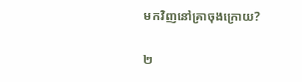មកវិញនៅគ្រាចុងក្រោយ?

២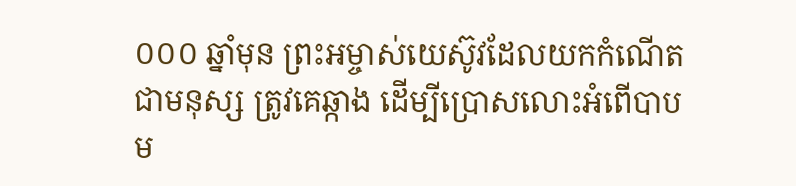០០០ ឆ្នាំមុន ព្រះអម្ចាស់យេស៊ូវដែលយកកំណើតជាមនុស្ស ត្រូវគេឆ្កាង ដើម្បីប្រោសលោះអំពើបាបម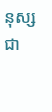នុស្សជា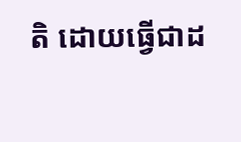តិ ដោយធ្វើជាដ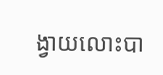ង្វាយលោះបា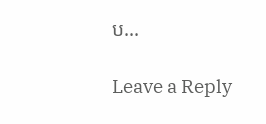ប...

Leave a Reply